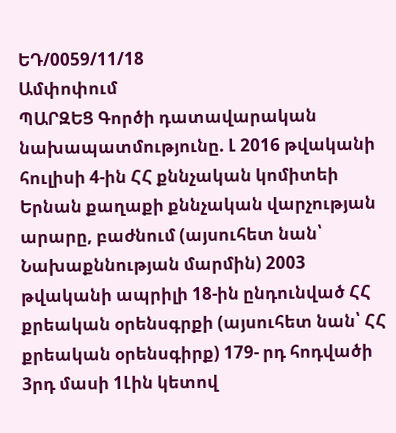ԵԴ/0059/11/18
Ամփոփում
ՊԱՐԶԵՑ Գործի դատավարական նախապատմությունը. Լ 2016 թվականի հուլիսի 4-ին ՀՀ քննչական կոմիտեի Երնան քաղաքի քննչական վարչության արարը, բաժնում (այսուհետ նան՝ Նախաքննության մարմին) 2003 թվականի ապրիլի 18-ին ընդունված ՀՀ քրեական օրենսգրքի (այսուհետ նան՝ ՀՀ քրեական օրենսգիրք) 179- րդ հոդվածի 3րդ մասի 1Լին կետով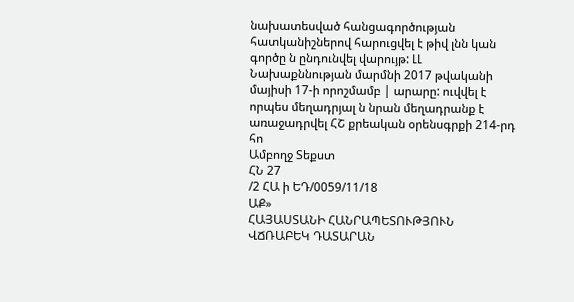նախատեսված հանցագործության հատկանիշներով հարուցվել է թիվ լնն կան գործը ն ընդունվել վարույթ: ԼԼ Նախաքննության մարմնի 2017 թվականի մայիսի 17-ի որոշմամբ | արարը: ուվվել է որպես մեղադրյալ ն նրան մեղադրանք է առաջադրվել ՀՇ քրեական օրենսգրքի 214-րդ հո
Ամբողջ Տեքստ
ՀՆ 27
/2 ՀԱ ի ԵԴ/0059/11/18
ԱՔ»
ՀԱՅԱՍՏԱՆԻ ՀԱՆՐԱՊԵՏՈՒԹՅՈՒՆ
ՎՃՌԱԲԵԿ ԴԱՏԱՐԱՆ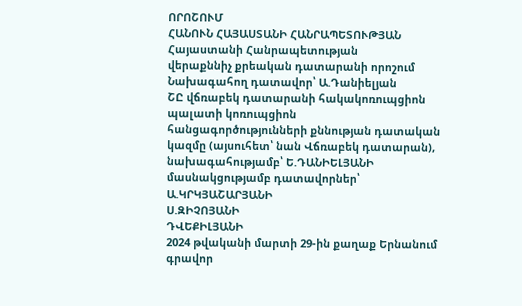ՈՐՈՇՈՒՄ
ՀԱՆՈՒՆ ՀԱՅԱՍՏԱՆԻ ՀԱՆՐԱՊԵՏՈՒԹՅԱՆ
Հայաստանի Հանրապետության
վերաքննիչ քրեական դատարանի որոշում
Նախագահող դատավոր՝ Ա.Դանիելյան
ՇԸ վճռաբեկ դատարանի հակակոռուպցիոն պալատի կոռուպցիոն
հանցագործությունների քննության դատական կազմը (այսուհետ՝ նան Վճռաբեկ դատարան),
նախագահությամբ՝ Ե.ԴԱՆԻԵԼՅԱՆԻ
մասնակցությամբ դատավորներ՝ Ա.ԿՐԿՅԱՇԱՐՅԱՆԻ
Ս.ԶԻՉՈՅԱՆԻ
ԴՎԵՔԻԼՅԱՆԻ
2024 թվականի մարտի 29-ին քաղաք Երնանում
գրավոր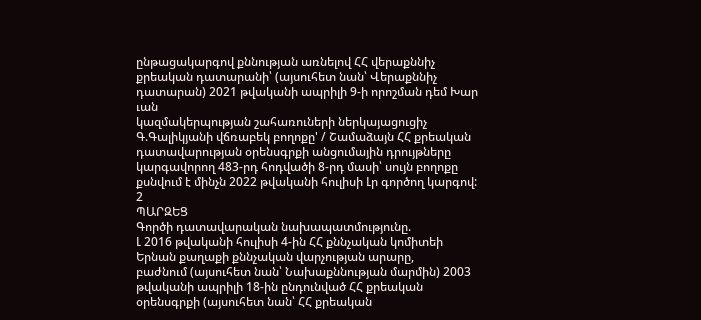ընթացակարգով քննության առնելով ՀՀ վերաքննիչ քրեական դատարանի՝ (այսուհետ նան՝ Վերաքննիչ դատարան) 2021 թվականի ապրիլի 9-ի որոշման դեմ Խար ւան
կազմակերպության շահառուների ներկայացուցիչ Գ.Գալիկյանի վճռաբեկ բողոքը' / Շամաձայն ՀՀ քրեական դատավարության օրենսգրքի անցումային դրույթները կարգավորող 483-րդ հոդվածի 8-րդ մասի՝ սույն բողոքը քսնվում է մինչն 2022 թվականի հուլիսի Լր գործող կարգով:
2
ՊԱՐԶԵՑ
Գործի դատավարական նախապատմությունը.
Լ 2016 թվականի հուլիսի 4-ին ՀՀ քննչական կոմիտեի Երնան քաղաքի քննչական վարչության արարը,
բաժնում (այսուհետ նան՝ Նախաքննության մարմին) 2003 թվականի ապրիլի 18-ին ընդունված ՀՀ քրեական օրենսգրքի (այսուհետ նան՝ ՀՀ քրեական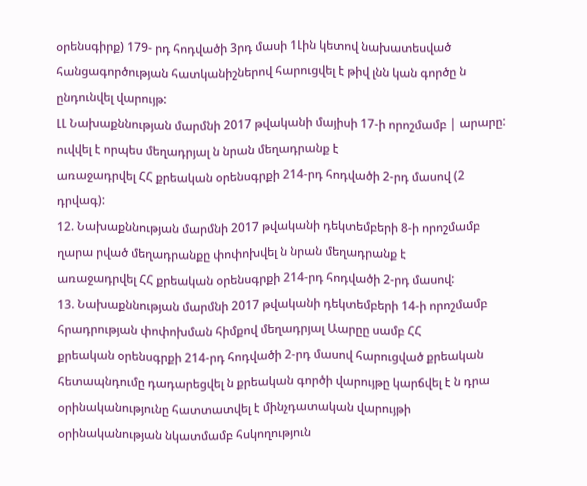օրենսգիրք) 179- րդ հոդվածի 3րդ մասի 1Լին կետով նախատեսված հանցագործության հատկանիշներով հարուցվել է թիվ լնն կան գործը ն ընդունվել վարույթ:
ԼԼ Նախաքննության մարմնի 2017 թվականի մայիսի 17-ի որոշմամբ | արարը: ուվվել է որպես մեղադրյալ ն նրան մեղադրանք է
առաջադրվել ՀՀ քրեական օրենսգրքի 214-րդ հոդվածի 2-րդ մասով (2 դրվագ):
12. Նախաքննության մարմնի 2017 թվականի դեկտեմբերի 8-ի որոշմամբ ղարա րված մեղադրանքը փոփոխվել ն նրան մեղադրանք է
առաջադրվել ՀՀ քրեական օրենսգրքի 214-րդ հոդվածի 2-րդ մասով:
13. Նախաքննության մարմնի 2017 թվականի դեկտեմբերի 14-ի որոշմամբ հրադրության փոփոխման հիմքով մեղադրյալ Աարըը սամբ ՀՀ
քրեական օրենսգրքի 214-րդ հոդվածի 2-րդ մասով հարուցված քրեական հետապնդումը դադարեցվել ն քրեական գործի վարույթը կարճվել է ն դրա օրինականությունը հատտատվել է մինչդատական վարույթի օրինականության նկատմամբ հսկողություն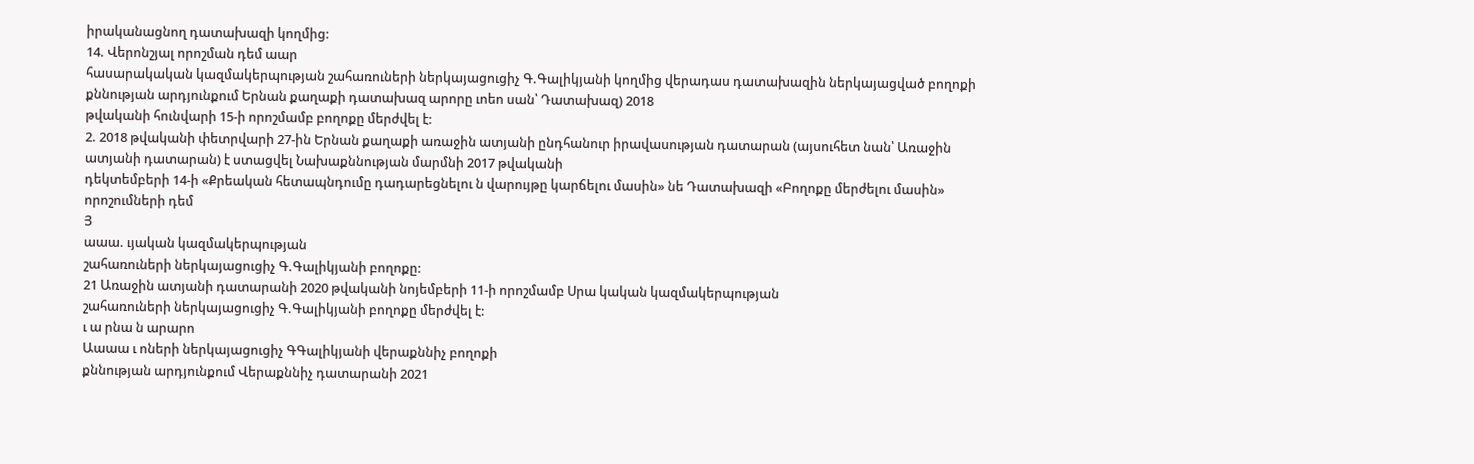իրականացնող դատախազի կողմից:
14. Վերոնշյալ որոշման դեմ աար
հասարակական կազմակերպության շահառուների ներկայացուցիչ Գ.Գալիկյանի կողմից վերադաս դատախազին ներկայացված բողոքի քննության արդյունքում Երնան քաղաքի դատախազ արորը ւոեո սան՝ Դատախազ) 2018
թվականի հունվարի 15-ի որոշմամբ բողոքը մերժվել է:
2. 2018 թվականի փետրվարի 27-ին Երնան քաղաքի առաջին ատյանի ընդհանուր իրավասության դատարան (այսուհետ նան՝ Առաջին ատյանի դատարան) է ստացվել Նախաքննության մարմնի 2017 թվականի
դեկտեմբերի 14-ի «Քրեական հետապնդումը դադարեցնելու ն վարույթը կարճելու մասին» նե Դատախազի «Բողոքը մերժելու մասին» որոշումների դեմ
Յ
աաա. ւյական կազմակերպության
շահառուների ներկայացուցիչ Գ.Գալիկյանի բողոքը:
21 Առաջին ատյանի դատարանի 2020 թվականի նոյեմբերի 11-ի որոշմամբ Սրա կական կազմակերպության
շահառուների ներկայացուցիչ Գ.Գալիկյանի բողոքը մերժվել է:
ւ ա րնա ն արարո
Աաաա ւ ոների ներկայացուցիչ ԳԳալիկյանի վերաքննիչ բողոքի
քննության արդյունքում Վերաքննիչ դատարանի 2021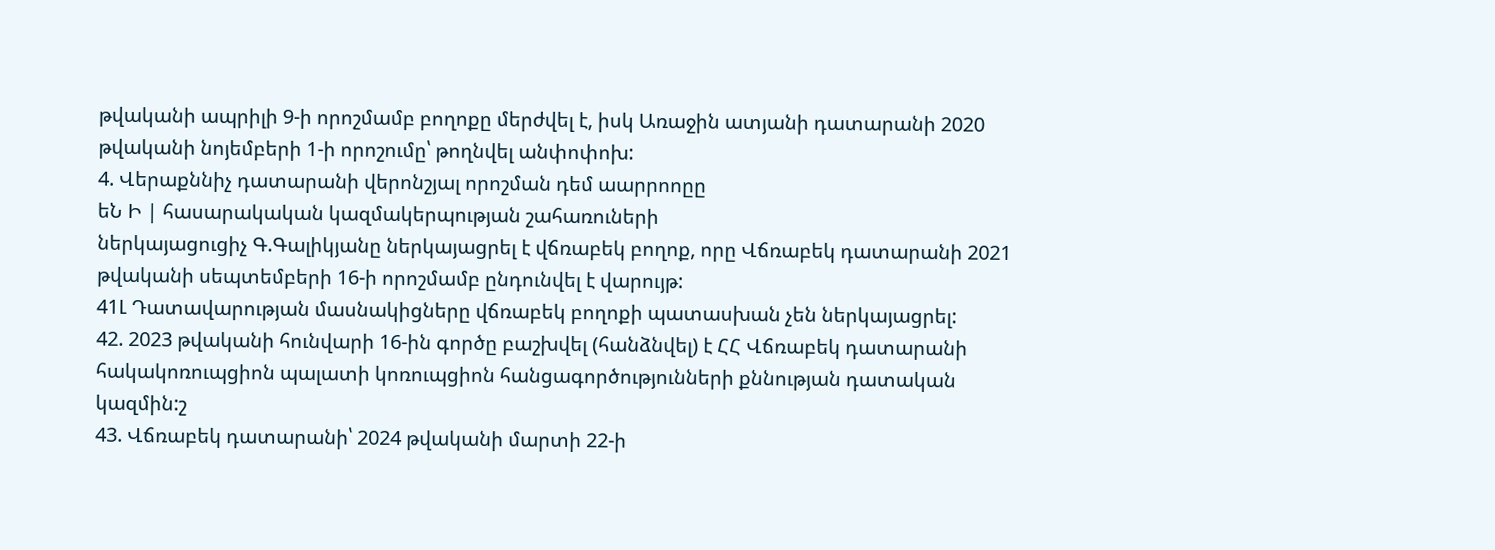թվականի ապրիլի 9-ի որոշմամբ բողոքը մերժվել է, իսկ Առաջին ատյանի դատարանի 2020 թվականի նոյեմբերի 1-ի որոշումը՝ թողնվել անփոփոխ:
4. Վերաքննիչ դատարանի վերոնշյալ որոշման դեմ աարրոոըը
եՆ Ի | հասարակական կազմակերպության շահառուների
ներկայացուցիչ Գ.Գալիկյանը ներկայացրել է վճռաբեկ բողոք, որը Վճռաբեկ դատարանի 2021 թվականի սեպտեմբերի 16-ի որոշմամբ ընդունվել է վարույթ:
41Լ Դատավարության մասնակիցները վճռաբեկ բողոքի պատասխան չեն ներկայացրել:
42. 2023 թվականի հունվարի 16-ին գործը բաշխվել (հանձնվել) է ՀՀ Վճռաբեկ դատարանի հակակոռուպցիոն պալատի կոռուպցիոն հանցագործությունների քննության դատական կազմին:շ
43. Վճռաբեկ դատարանի՝ 2024 թվականի մարտի 22-ի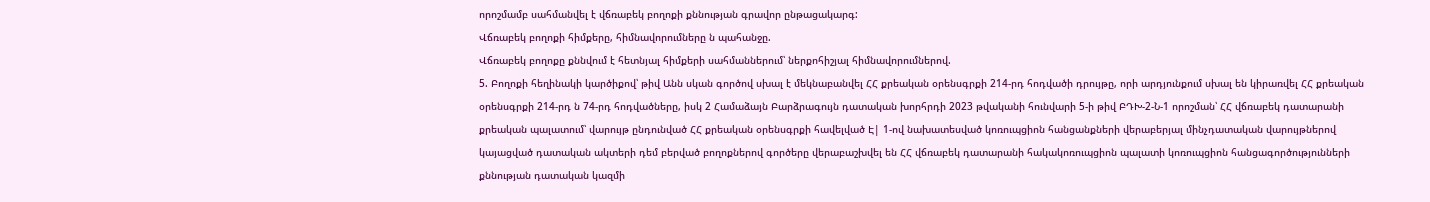որոշմամբ սահմանվել է վճռաբեկ բողոքի քննության գրավոր ընթացակարգ:
Վճռաբեկ բողոքի հիմքերը, հիմնավորումները ն պահանջը.
Վճռաբեկ բողոքը քննվում է հետնյալ հիմքերի սահմաններում՝ ներքոհիշյալ հիմնավորումներով.
5. Բողոքի հեղինակի կարծիքով՝ թիվ Անն սկան գործով սխալ է մեկնաբանվել ՀՀ քրեական օրենսգրքի 214-րդ հոդվածի դրույթը, որի արդյունքում սխալ են կիրառվել ՀՀ քրեական օրենսգրքի 214-րդ ն 74-րդ հոդվածները, իսկ 2 Համաձայն Բարձրագույն դատական խորհրդի 2023 թվականի հունվարի 5-ի թիվ ԲԴԽ-2-Ն-1 որոշման՝ ՀՀ վճռաբեկ դատարանի քրեական պալատում՝ վարույթ ընդունված ՀՀ քրեական օրենսգրքի հավելված Է| 1-ով նախատեսված կոռուպցիոն հանցանքների վերաբերյալ մինչդատական վարույթներով կայացված դատական ակտերի դեմ բերված բողոքներով գործերը վերաբաշխվել են ՀՀ վճռաբեկ դատարանի հակակոռուպցիոն պալատի կոռուպցիոն հանցագործությունների քննության դատական կազմի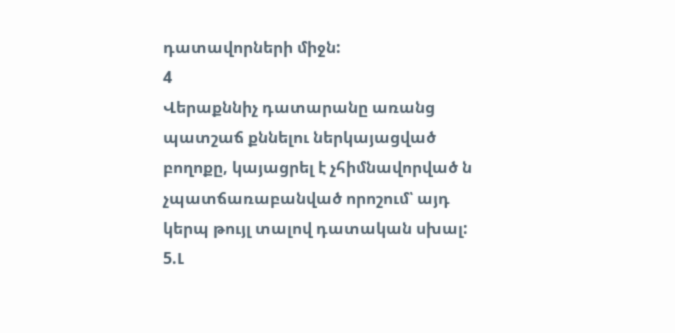դատավորների միջն:
4
Վերաքննիչ դատարանը առանց պատշաճ քննելու ներկայացված բողոքը, կայացրել է չհիմնավորված ն չպատճառաբանված որոշում՝ այդ կերպ թույլ տալով դատական սխալ:
5.Լ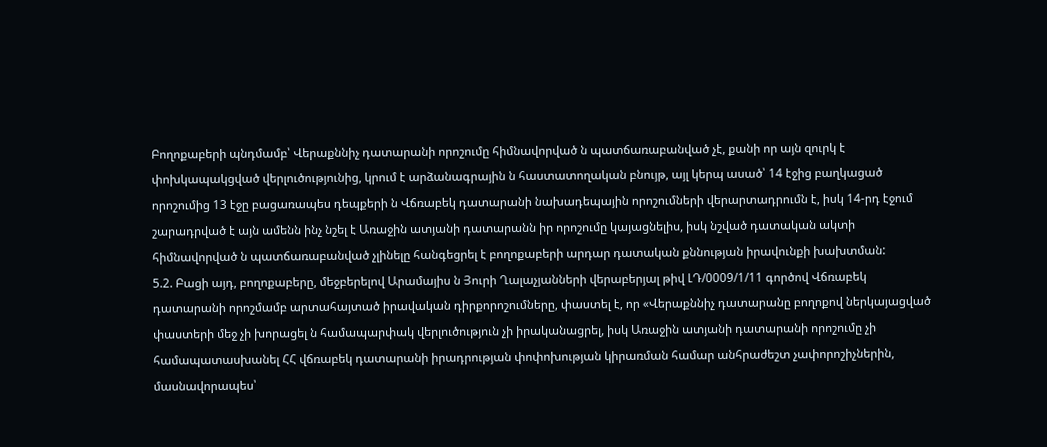Բողոքաբերի պնդմամբ՝ Վերաքննիչ դատարանի որոշումը հիմնավորված ն պատճառաբանված չէ, քանի որ այն զուրկ է փոխկապակցված վերլուծությունից, կրում է արձանագրային ն հաստատողական բնույթ, այլ կերպ ասած՝ 14 էջից բաղկացած որոշումից 13 էջը բացառապես դեպքերի ն Վճռաբեկ դատարանի նախադեպային որոշումների վերարտադրումն է, իսկ 14-րդ էջում շարադրված է այն ամենն ինչ նշել է Առաջին ատյանի դատարանն իր որոշումը կայացնելիս, իսկ նշված դատական ակտի հիմնավորված ն պատճառաբանված չլինելը հանգեցրել է բողոքաբերի արդար դատական քննության իրավունքի խախտման:
5.2. Բացի այդ, բողոքաբերը, մեջբերելով Արամայիս ն Յուրի Ղալաչյանների վերաբերյալ թիվ ԼԴ/0009/1/11 գործով Վճռաբեկ դատարանի որոշմամբ արտահայտած իրավական դիրքորոշումները, փաստել է, որ «Վերաքննիչ դատարանը բողոքով ներկայացված փաստերի մեջ չի խորացել ն համապարփակ վերլուծություն չի իրականացրել, իսկ Առաջին ատյանի դատարանի որոշումը չի համապատասխանել ՀՀ վճռաբեկ դատարանի իրադրության փոփոխության կիրառման համար անհրաժեշտ չափորոշիչներին, մասնավորապես՝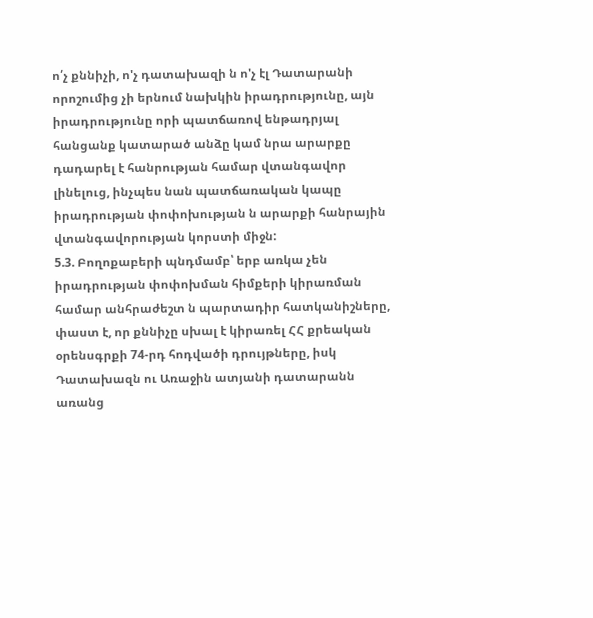ո՛չ քննիչի, ո'չ դատախազի ն ո'չ էլ Դատարանի որոշումից չի երնում նախկին իրադրությունը, այն իրադրությունը որի պատճառով ենթադրյալ հանցանք կատարած անձը կամ նրա արարքը դադարել է հանրության համար վտանգավոր լինելուց, ինչպես նան պատճառական կապը իրադրության փոփոխության ն արարքի հանրային վտանգավորության կորստի միջն:
5.3. Բողոքաբերի պնդմամբ՝ երբ առկա չեն իրադրության փոփոխման հիմքերի կիրառման համար անհրաժեշտ ն պարտադիր հատկանիշները, փաստ է, որ քննիչը սխալ է կիրառել ՀՀ քրեական օրենսգրքի 74-րդ հոդվածի դրույթները, իսկ Դատախազն ու Առաջին ատյանի դատարանն առանց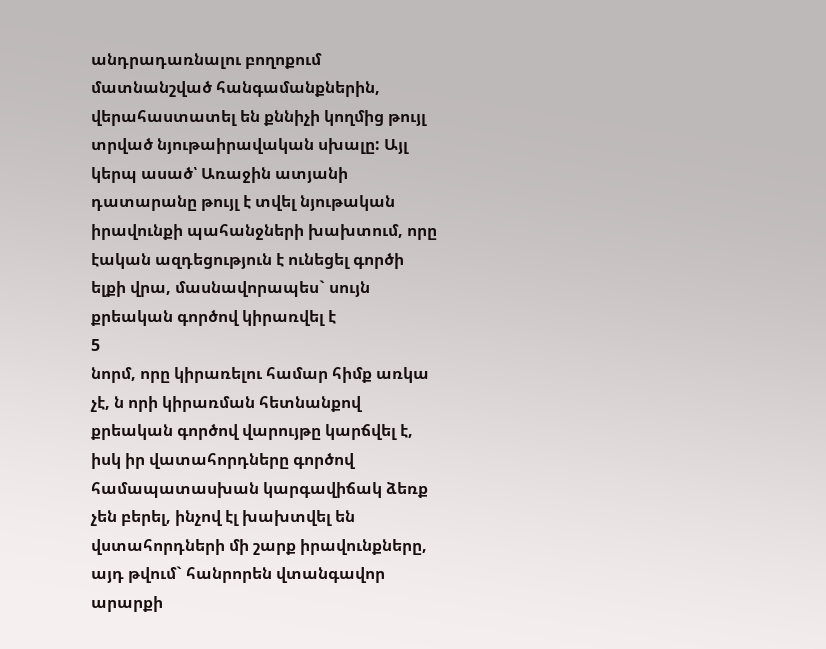անդրադառնալու բողոքում մատնանշված հանգամանքներին, վերահաստատել են քննիչի կողմից թույլ տրված նյութաիրավական սխալը: Այլ կերպ ասած՝ Առաջին ատյանի դատարանը թույլ է տվել նյութական իրավունքի պահանջների խախտում, որը էական ազդեցություն է ունեցել գործի ելքի վրա, մասնավորապես` սույն քրեական գործով կիրառվել է
5
նորմ, որը կիրառելու համար հիմք առկա չէ, ն որի կիրառման հետնանքով քրեական գործով վարույթը կարճվել է, իսկ իր վատահորդները գործով համապատասխան կարգավիճակ ձեռք չեն բերել, ինչով էլ խախտվել են վստահորդների մի շարք իրավունքները, այդ թվում` հանրորեն վտանգավոր արարքի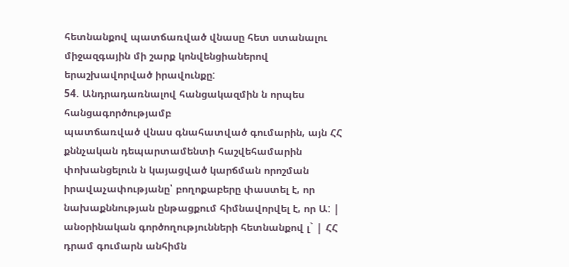հետնանքով պատճառված վնասը հետ ստանալու միջազգային մի շարք կոնվենցիաներով երաշխավորված իրավունքը:
54. Անդրադառնալով հանցակազմին ն որպես հանցագործությամբ
պատճառված վնաս գնահատված գումարին, այն ՀՀ քննչական դեպարտամենտի հաշվեհամարին փոխանցելուն ն կայացված կարճման որոշման
իրավաչափությանը՝ բողոքաբերը փաստել է, որ նախաքննության ընթացքում հիմնավորվել է, որ Ա: | անօրինական գործողությունների հետնանքով լ` | ՀՀ դրամ գումարն անհիմն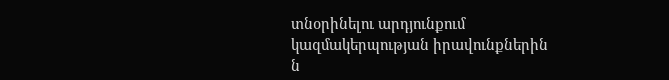տնօրինելու արդյունքում կազմակերպության իրավունքներին ն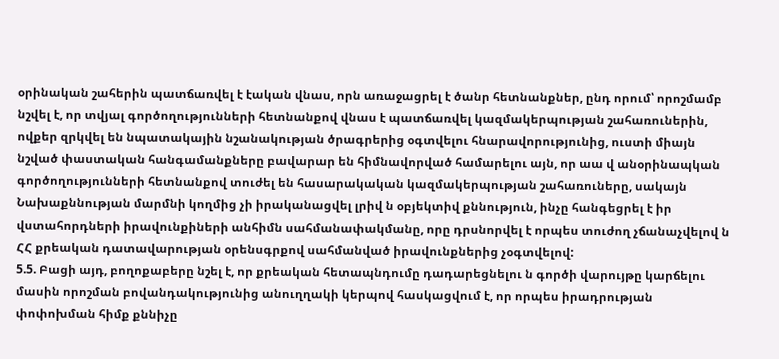օրինական շահերին պատճառվել է էական վնաս, որն առաջացրել է ծանր հետնանքներ, ընդ որում՝ որոշմամբ նշվել է, որ տվյալ գործողությունների հետնանքով վնաս է պատճառվել կազմակերպության շահառուներին, ովքեր զրկվել են նպատակային նշանակության ծրագրերից օգտվելու հնարավորությունից, ուստի միայն նշված փաստական հանգամանքները բավարար են հիմնավորված համարելու այն, որ աա վ անօրինապկան գործողությունների հետնանքով տուժել են հասարակական կազմակերպության շահառուները, սակայն Նախաքննության մարմնի կողմից չի իրականացվել լրիվ ն օբյեկտիվ քննություն, ինչը հանգեցրել է իր վստահորդների իրավունքիների անհիմն սահմանափակմանը, որը դրսնորվել է որպես տուժող չճանաչվելով ն ՀՀ քրեական դատավարության օրենսգրքով սահմանված իրավունքներից չօգտվելով:
5.5. Բացի այդ, բողոքաբերը նշել է, որ քրեական հետապնդումը դադարեցնելու ն գործի վարույթը կարճելու մասին որոշման բովանդակությունից անուղղակի կերպով հասկացվում է, որ որպես իրադրության փոփոխման հիմք քննիչը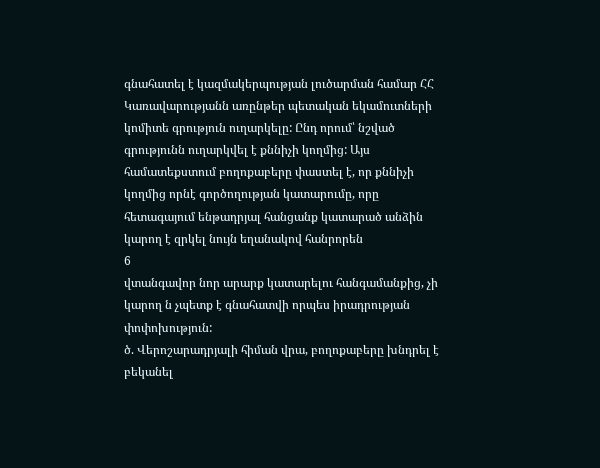գնահատել է կազմակերպության լուծարման համար ՀՀ Կառավարությանն առընթեր պետական եկամուտների կոմիտե գրություն ուղարկելը: Ընդ որում՝ նշված գրությունն ուղարկվել է քննիչի կողմից: Այս համատեքստում բողոքաբերը փաստել է, որ քննիչի կողմից որնէ գործողության կատարումը, որը հետագայում ենթադրյալ հանցանք կատարած անձին կարող է զրկել նույն եղանակով հանրորեն
6
վտանգավոր նոր արարք կատարելու հանգամանքից, չի կարող ն չպետք է գնահատվի որպես իրադրության փոփոխություն:
ծ. Վերոշարադրյալի հիման վրա, բողոքաբերը խնդրել է բեկանել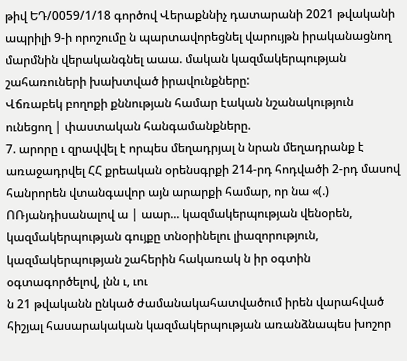թիվ ԵԴ/0059/1/18 գործով Վերաքննիչ դատարանի 2021 թվականի ապրիլի 9-ի որոշումը ն պարտավորեցնել վարույթն իրականացնող մարմնին վերականգնել աաա. մական կազմակերպության
շահառուների խախտված իրավունքները:
Վճռաբեկ բողոքի քննության համար էական նշանակություն ունեցող | փաստական հանգամանքները.
7. արորը ւ զրավվել է որպես մեղադրյալ ն նրան մեղադրանք է առաջադրվել ՀՀ քրեական օրենսգրքի 214-րդ հոդվածի 2-րդ մասով հանրորեն վտանգավոր այն արարքի համար, որ նա «(.) ՈՌյանդիսանալով ա | աար... կազմակերպության վենօրեն,
կազմակերպության գույքը տնօրինելու լիազորություն, կազմակերպության շահերին հակառակ ն իր օգտին օգտագործելով, լնն ւ, ւու
ն 21 թվականն ընկած ժամանակահատվածում իրեն վարահված հիշյալ հասարակական կազմակերպության առանձնապես խոշոր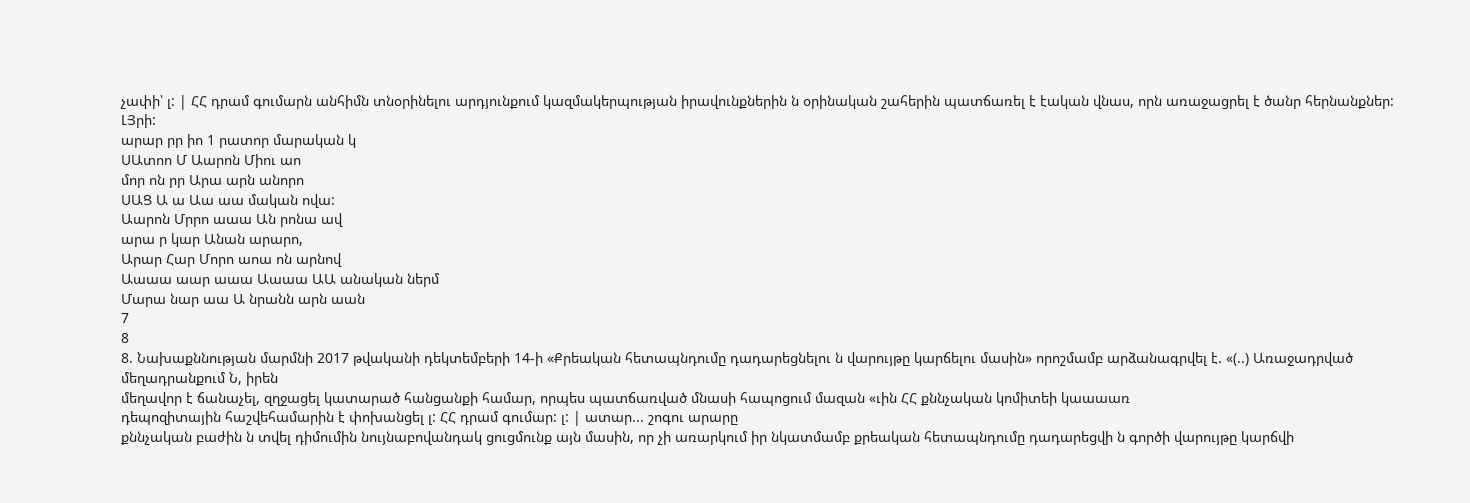չափի՝ լ: | ՀՀ դրամ գումարն անհիմն տնօրինելու արդյունքում կազմակերպության իրավունքներին ն օրինական շահերին պատճառել է էական վնաս, որն առաջացրել է ծանր հերնանքներ:
ԼՅրի:
արար րր իո 1 րատոր մարական կ
ՍԱտոո Մ Աարոն Միու աո
մոր ոն րր Արա արն անորո
ՍԱՑ Ա ա Աա աա մական ովա:
Աարոն Մրրո աաա Ան րոնա ավ
արա ր կար Անան արարո,
Արար Հար Մորո աոա ոն արնով
Աաաա աար աաա Աաաա ԱԱ անական ներմ
Մարա նար աա Ա նրանն արն աան
7
8
8. Նախաքննության մարմնի 2017 թվականի դեկտեմբերի 14-ի «Քրեական հետապնդումը դադարեցնելու ն վարույթը կարճելու մասին» որոշմամբ արձանագրվել է. «(..) Առաջադրված մեղադրանքում Ն, իրեն
մեղավոր է ճանաչել, զղջացել կատարած հանցանքի համար, որպես պատճառված մնասի հապոցում մազան «ւին ՀՀ քննչական կոմիտեի կաաաառ
դեպոզիտային հաշվեհամարին է փոխանցել լ: ՀՀ դրամ գումար: լ: | ատար... շոգու արարը
քննչական բաժին ն տվել դիմումին նույնաբովանդակ ցուցմունք այն մասին, որ չի առարկում իր նկատմամբ քրեական հետապնդումը դադարեցվի ն գործի վարույթը կարճվի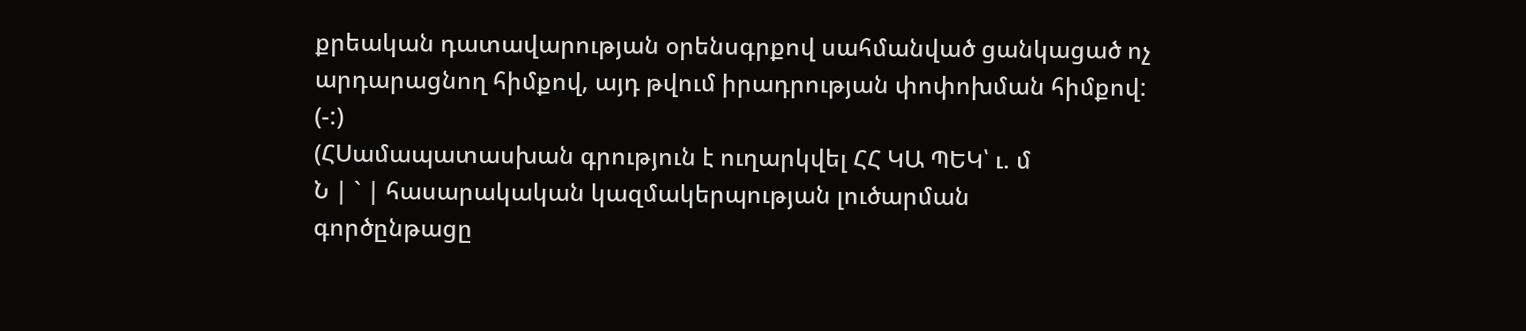քրեական դատավարության օրենսգրքով սահմանված ցանկացած ոչ արդարացնող հիմքով, այդ թվում իրադրության փոփոխման հիմքով:
(-:)
(ՀՍամապատասխան գրություն է ուղարկվել ՀՀ ԿԱ ՊԵԿ՝ ւ. մ
Ն | ` | հասարակական կազմակերպության լուծարման
գործընթացը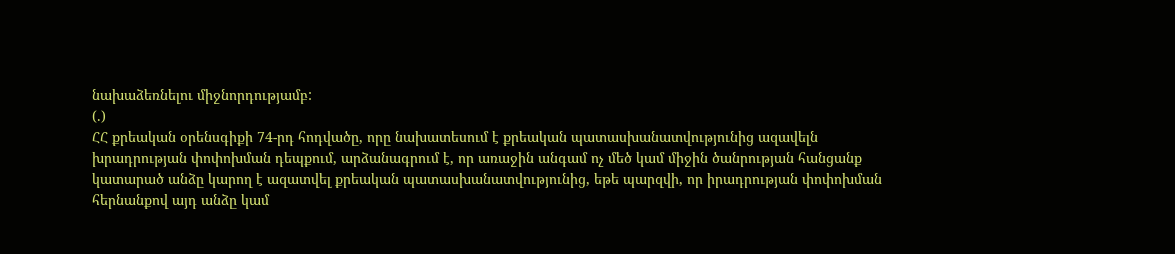նախաձեռնելու միջնորդությամբ:
(.)
ՀՀ քրեական օրենսգիքի 74-րդ հոդվածը, որը նախատեսում է քրեական պատասխանատվությունից ազավելն խրադրության փոփոխման դեպքում, արձանագրում է, որ առաջին անգամ ոչ մեծ կամ միջին ծանրության հանցանք կատարած անձը կարող է ազատվել քրեական պատասխանատվությունից, եթե պարզվի, որ իրադրության փոփոխման հերնանքով այդ անձը կամ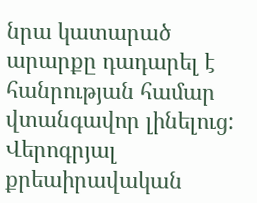նրա կատարած արարքը դադարել է հանրության համար վտանգավոր լինելուց:
Վերոգրյալ քրեաիրավական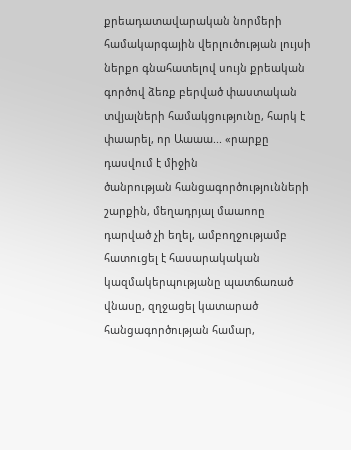քրեադատավարական նորմերի
համակարգային վերլուծության լույսի ներքո գնահատելով սույն քրեական գործով ձեռք բերված փաստական տվյալների համակցությունը, հարկ է փաարել, որ Աաաա... «րարքը դասվում է միջին
ծանրության հանցագործությունների շարքին, մեղադրյալ մաաոոը դարված չի եղել, ամբողջությամբ հատուցել է հասարակական
կազմակերպությանը պատճառած վնասը, զղջացել կատարած հանցագործության համար,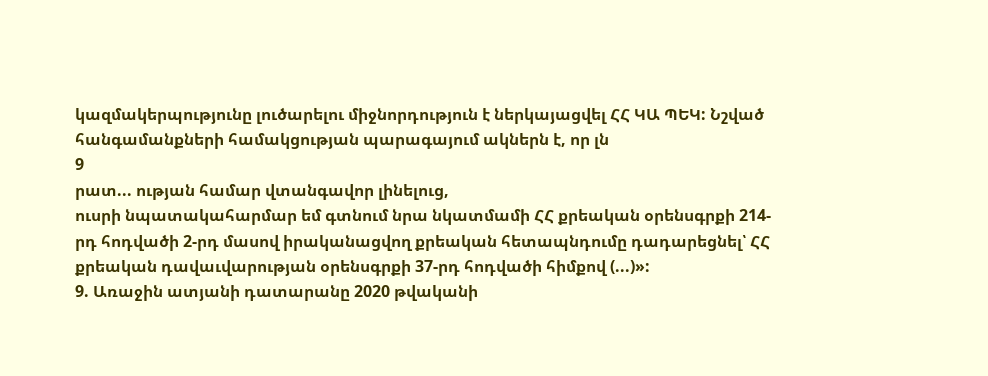կազմակերպությունը լուծարելու միջնորդություն է ներկայացվել ՀՀ ԿԱ ՊԵԿ: Նշված հանգամանքների համակցության պարագայում ակներն է, որ լն
9
րատ... ության համար վտանգավոր լինելուց,
ուսրի նպատակահարմար եմ գտնում նրա նկատմամի ՀՀ քրեական օրենսգրքի 214-րդ հոդվածի 2-րդ մասով իրականացվող քրեական հետապնդումը դադարեցնել՝ ՀՀ քրեական դավաւվարության օրենսգրքի 37-րդ հոդվածի հիմքով (...)»:
9. Առաջին ատյանի դատարանը 2020 թվականի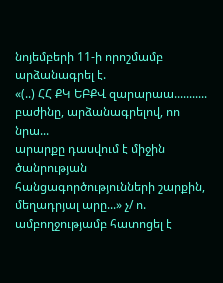նոյեմբերի 11-ի որոշմամբ արձանագրել է.
«(..) ՀՀ ՔԿ ԵԲՔՎ զարարաա...........
բաժինը, արձանագրելով, ոո նրա...
արարքը դասվում է միջին ծանրության հանցագործությունների շարքին, մեղադրյալ արը...» չ/ ո. ամբողջությամբ հատոցել է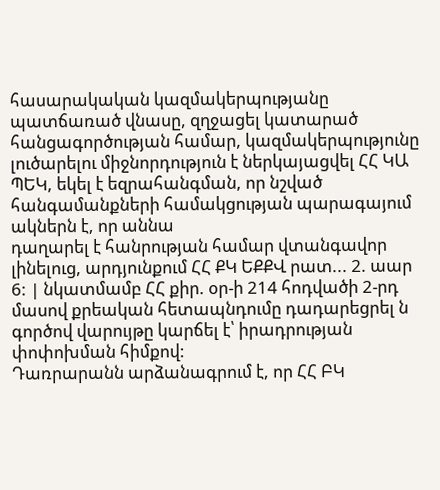հասարակական կազմակերպությանը պատճառած վնասը, զղջացել կատարած հանցագործության համար, կազմակերպությունը լուծարելու միջնորդություն է ներկայացվել ՀՀ ԿԱ ՊԵԿ, եկել է եզրահանգման, որ նշված հանգամանքների համակցության պարագայում ակներն է, որ աննա
դաղարել է հանրության համար վտանգավոր լինելուց, արդյունքում ՀՀ ՔԿ ԵՔՔՎ րատ... 2. աար
6: | նկատմամբ ՀՀ քիր. օր-ի 214 հոդվածի 2-րդ մասով քրեական հետապնդումը դադարեցրել ն գործով վարույթը կարճել է՝ իրադրության փոփոխման հիմքով:
Դառրարանն արձանագրում է, որ ՀՀ ԲԿ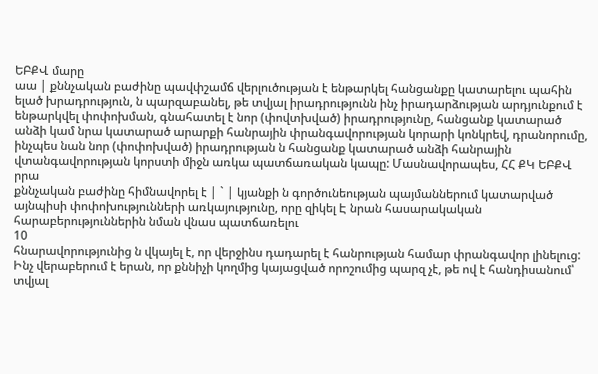ԵԲՔՎ մարը
աա | քննչական բաժինը պավփշամճ վերլուծության է ենթարկել հանցանքը կատարելու պահին ելած խրադրություն, ն պարզաբանել, թե տվյալ իրադրությունն ինչ իրադարձության արդյունքում է ենթարկվել փոփոխման, գնահատել է նոր (փովտխված) իրադրությունը, հանցանք կատարած անձի կամ նրա կատարած արարքի հանրային փրանգավորության կորարի կոնկրեվ, դրանորումը, ինչպես նան նոր (փոփոխված) իրադրության ն հանցանք կատարած անձի հանրային վտանգավորության կորստի միջն առկա պատճառական կապը: Մասնավորապես, ՀՀ ՔԿ ԵԲՔՎ րրա
քննչական բաժինը հիմնավորել է | ` | կյանքի ն գործունեության պայմաններում կատարված այնպիսի փոփոխությունների առկայությունը, որը զիկել Է նրան հասարակական հարաբերություններին նման վնաս պատճառելու
10
հնարավորությունից ն վկայել է, որ վերջինս դադարել է հանրության համար փրանգավոր լինելուց:
Ինչ վերաբերում է երան, որ քննիչի կողմից կայացված որոշումից պարզ չէ, թե ով է հանդիսանում՝ տվյալ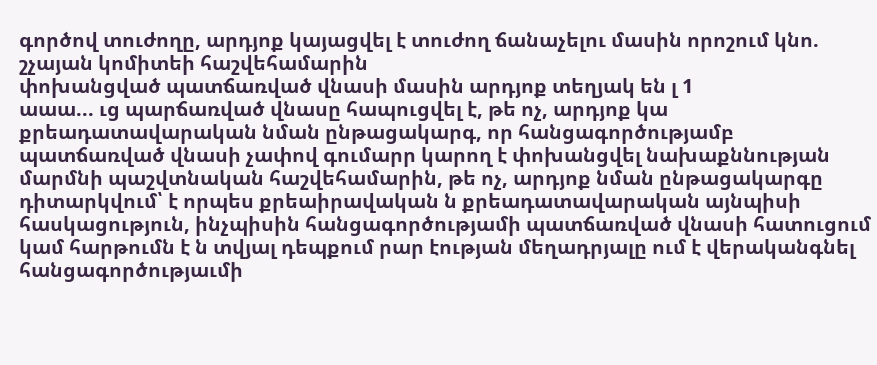գործով տուժողը, արդյոք կայացվել է տուժող ճանաչելու մասին որոշում կնո. շչայան կոմիտեի հաշվեհամարին
փոխանցված պատճառված վնասի մասին արդյոք տեղյակ են լ 1
աաա... ւց պարճառված վնասը հապուցվել է, թե ոչ, արդյոք կա քրեադատավարական նման ընթացակարգ, որ հանցագործությամբ պատճառված վնասի չափով գումարր կարող է փոխանցվել նախաքննության մարմնի պաշվտնական հաշվեհամարին, թե ոչ, արդյոք նման ընթացակարգը դիտարկվում՝ է որպես քրեաիրավական ն քրեադատավարական այնպիսի հասկացություն, ինչպիսին հանցագործությամի պատճառված վնասի հատուցում կամ հարթումն է ն տվյալ դեպքում րար էության մեղադրյալը ում է վերականգնել հանցագործությաւմի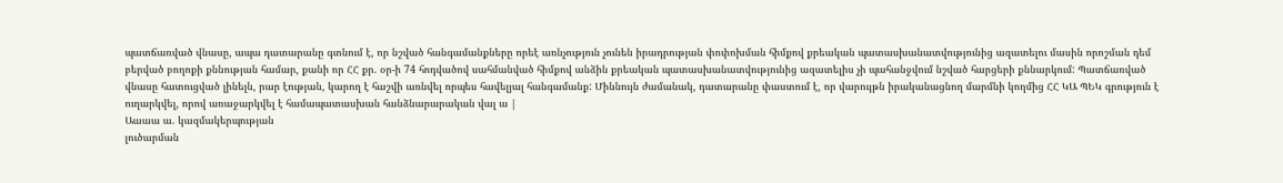պատճառված վնասը, ապա դատարանը գտնում է, որ նշված հանգամանքները որեէ առնչություն չունեն իրադրության փոփոխման հիմքով քրեական պատասխանատվությունից ազատելու մասին որոշման դեմ բերված բողոքի քննության համար, քանի որ ՀՀ քր. օր-ի 74 հոդվածով սահմանված հիմքով անձին քրեական պատասխանատվությունից ազատելիս չի պահանջվում նշված հարցերի քննարկում: Պատճառված վնասը հատուցված լինելն, րար էության, կարող է հաշվի առնվել որպես հավելյալ հանգամանք: Միննույն ժամանակ, դատարանը փաստում է, որ վարույթն իրականացնող մարմնի կողմից ՀՀ ԿԱ ՊԵԿ գրություն է ուղարկվել, որով առաջարկվել է համապատասխան հանձնարարական վալ ա |
Աաաա ա. կազմակերպության
լուծարման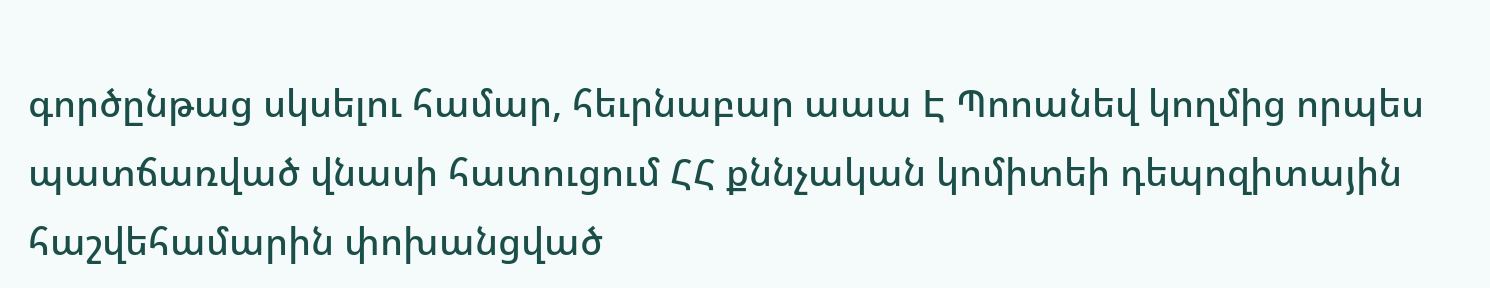գործընթաց սկսելու համար, հեւրնաբար աաա Է Պոոանեվ կողմից որպես պատճառված վնասի հատուցում ՀՀ քննչական կոմիտեի դեպոզիտային հաշվեհամարին փոխանցված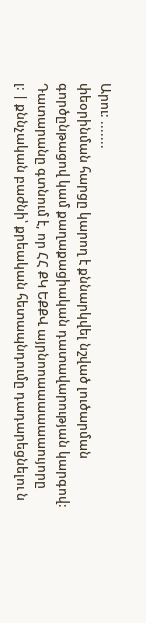Արու: .......
փեօրինման հարցը կարող է քննարկվել նշված լուծարման գործընթացով կամ քաղաքացիական դատավարության կարգով:
Դատարանը գտնում է, որ ՀՀ ՔԿ ԵՔՔՎ այրնոոաաաաաաույորը
լ: | քննչական բաժնի՝ քրեական հետապնդումը դադարեցնելու ն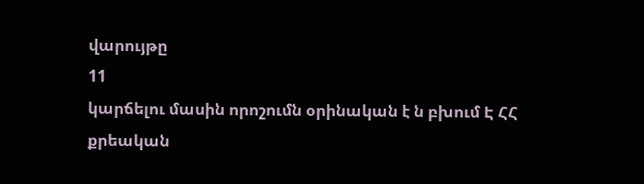վարույթը
11
կարճելու մասին որոշումն օրինական է ն բխում Է ՀՀ քրեական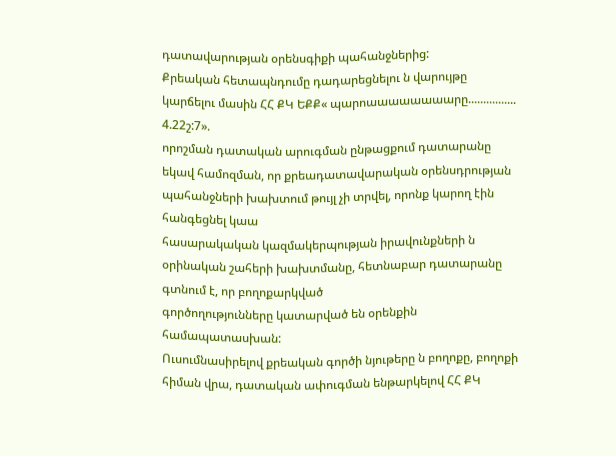դատավարության օրենսգիքի պահանջներից:
Քրեական հետապնդումը դադարեցնելու ն վարույթը կարճելու մասին ՀՀ ՔԿ ԵՔՔ« պարոաաաաաաաարը................ 4.22շ:7».
որոշման դատական արուգման ընթացքում դատարանը եկավ համոզման, որ քրեադատավարական օրենսդրության պահանջների խախտում թույլ չի տրվել, որոնք կարող էին հանգեցնել կաա
հասարակական կազմակերպության իրավունքների ն օրինական շահերի խախտմանը, հետնաբար դատարանը գտնում է, որ բողոքարկված
գործողությունները կատարված են օրենքին համապատասխան:
Ուսումնասիրելով քրեական գործի նյութերը ն բողոքը, բողոքի հիման վրա, դատական ափուգման ենթարկելով ՀՀ ՔԿ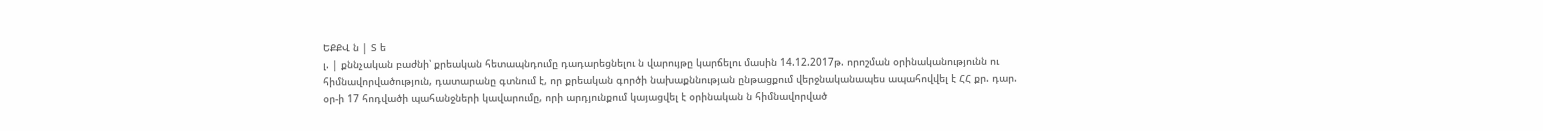ԵՔՔՎ ն | Տ ե
լ. | քննչական բաժնի՝ քրեական հետապնդումը դադարեցնելու ն վարույթը կարճելու մասին 14.12.2017թ. որոշման օրինականությունն ու հիմնավորվածություն, դատարանը գտնում է, որ քրեական գործի նախաքննության ընթացքում վերջնականապես ապահովվել է ՀՀ քր. դար. օր-ի 17 հոդվածի պահանջների կավարումը, որի արդյունքում կայացվել է օրինական ն հիմնավորված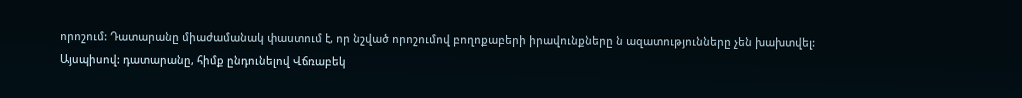որոշում: Դատարանը միաժամանակ փաստում է, որ նշված որոշումով բողոքաբերի իրավունքները ն ազատությունները չեն խախտվել:
Այսպիսով: դատարանը, հիմք ընդունելով Վճռաբեկ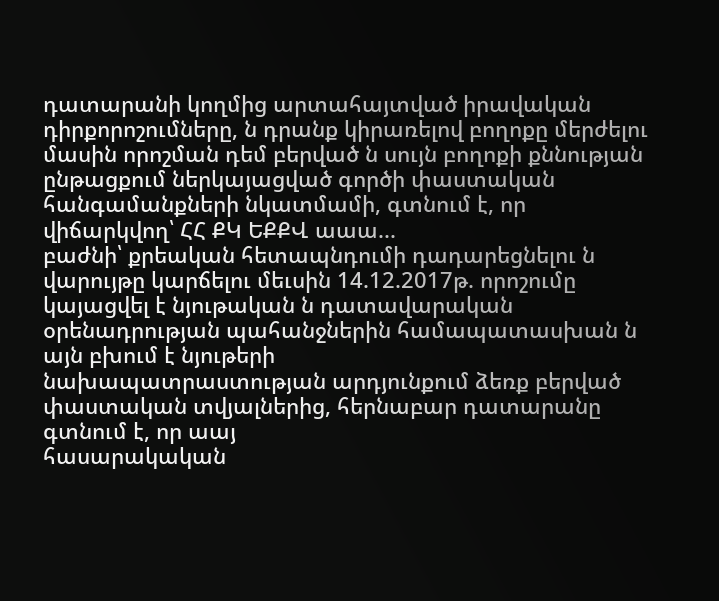դատարանի կողմից արտահայտված իրավական դիրքորոշումները, ն դրանք կիրառելով բողոքը մերժելու մասին որոշման դեմ բերված ն սույն բողոքի քննության ընթացքում ներկայացված գործի փաստական հանգամանքների նկատմամի, գտնում է, որ վիճարկվող՝ ՀՀ ՔԿ ԵՔՔՎ աաա...
բաժնի՝ քրեական հետապնդումի դադարեցնելու ն վարույթը կարճելու մեւսին 14.12.2017թ. որոշումը կայացվել է նյութական ն դատավարական օրենադրության պահանջներին համապատասխան ն այն բխում է նյութերի
նախապատրաստության արդյունքում ձեռք բերված փաստական տվյալներից, հերնաբար դատարանը գտնում է, որ աայ
հասարակական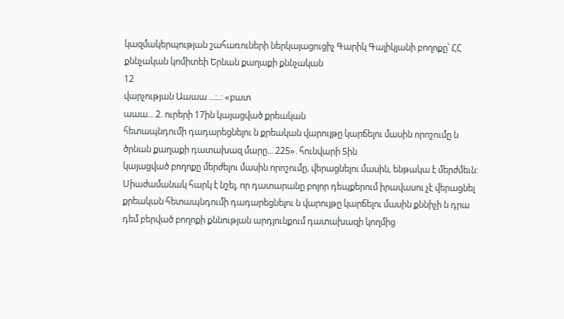կազմակերպության շահառուների ներկայացուցիչ Գարիկ Գալիկյանի բողոքը՝ ՀՀ քննչական կոմիտեի Երնան քաղաքի քննչական
12
վարչության Աաաա ...։..: «բատ
աաա... 2. ուրերի 17ին կայացված քրեական
հետապնդումի դադարեցնելու ն քրեական վարույթը կարճելու մասին որոշումը ն ծրնան քաղաքի դատախազ մարը... 225». հունվարի 5ին
կայացված բողոքը մերժելու մասին որոշումը, վերացնելու մասին, ենթակա է մերժմեւն:
Սիաժամանակ հարկ է նշել, որ դատարանը բոլոր դեպքերում իրավասու չէ վերացնել քրեական հետապնդումի դադարեցնելու ն վարույթը կարճելու մասին քննիչի ն դրա դեմ բերված բողոքի քննության արդյունքում դատախազի կողմից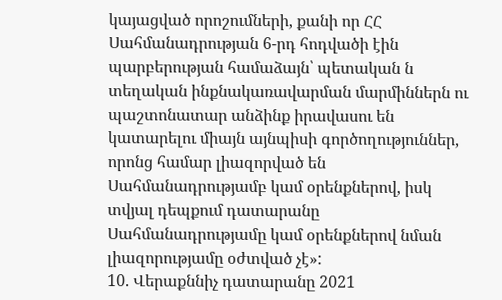կայացված որոշումների, քանի որ ՀՀ Սահմանադրության 6-րդ հոդվածի էին պարբերության համաձայն՝ պետական ն տեղական ինքնակառավարման մարմիններն ու պաշտոնատար անձինք իրավասու են կատարելու միայն այնպիսի գործողություններ, որոնց համար լիազորված են Սահմանադրությամբ կամ օրենքներով, իսկ տվյալ դեպքում դատարանը Սահմանադրությամը կամ օրենքներով նման լիազորությամը օժտված չէ»:
10. Վերաքննիչ դատարանը 2021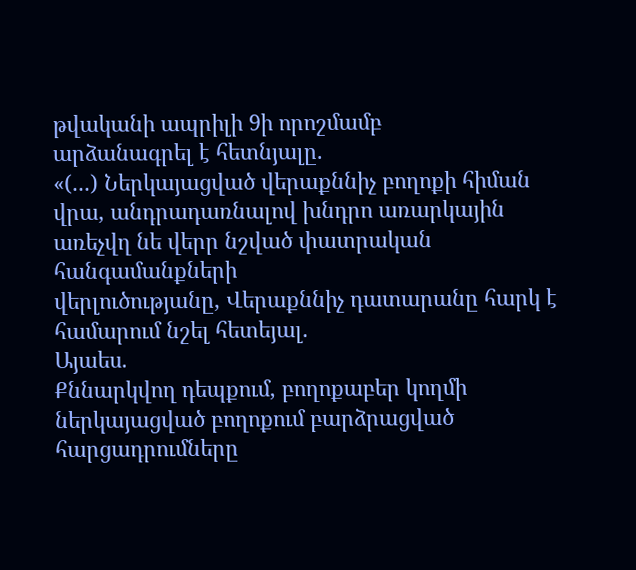թվականի ապրիլի 9ի որոշմամբ
արձանագրել է հետնյալը.
«(...) Ներկայացված վերաքննիչ բողոքի հիման վրա, անդրադառնալով խնդրո առարկային առեչվղ նե վերր նշված փատրական հանգամանքների
վերլուծությանը, Վերաքննիչ դատարանը հարկ է համարում նշել հետեյալ.
Այաես.
Քննարկվող դեպքում, բողոքաբեր կողմի ներկայացված բողոքում բարձրացված հարցադրումները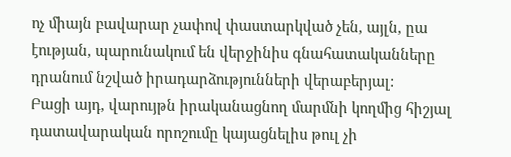ոչ միայն բավարար չափով փաստարկված չեն, այլն, ըա էության, պարունակում են վերջինիս գնահատականները դրանում նշված իրադարձությունների վերաբերյալ:
Բացի այդ, վարույթն իրականացնող մարմնի կողմից հիշյալ դատավարական որոշումը կայացնելիս թուլ չի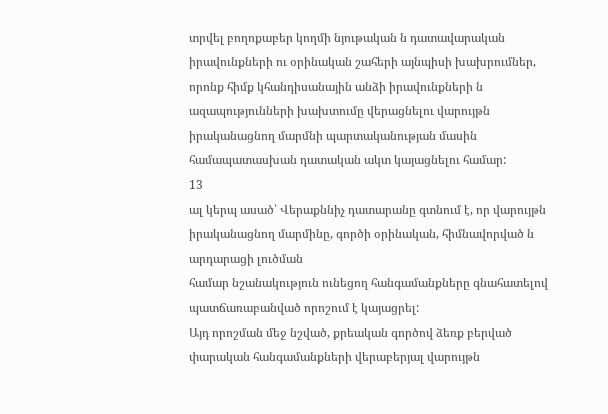տրվել բողոքաբեր կողմի նյութական ն դատավարական իրավունքների ու օրինական շահերի այնպիսի խախրումներ, որոնք հիմք կհանդիսանային անձի իրավունքների ն ազապությունների խախտումը վերացնելու վարույթն իրականացնող մարմնի պարտականության մասին համապատասխան դատական ակտ կայացնելու համար:
13
ալ կերպ ասած՝ Վերաքննիչ դատարանը գտնում է, որ վարույթն
իրականացնող մարմինը, գործի օրինական, հիմնավորված ն արդարացի լուծման
համար նշանակություն ունեցող հանգամանքները գնահատելով
պատճառաբանված որոշում է կայացրել:
Այդ որոշման մեջ նշված, քրեական գործով ձեռք բերված փարական հանգամանքների վերաբերյալ վարույթն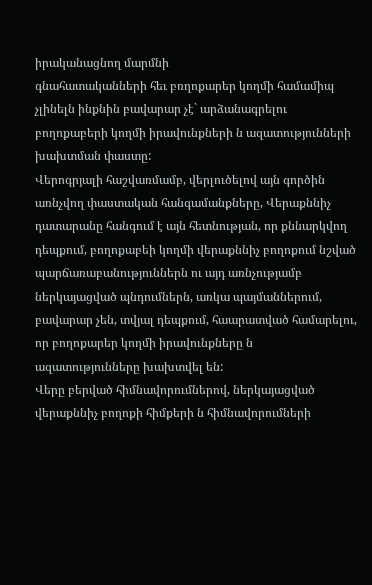իրականացնող մարմնի
գնահատականների հեւ բռղոքարեր կողմի համամիպ չլինելն ինքնին բավարար չէ` արձանագրելու բողոքաբերի կողմի իրավունքների ն ազատությունների խախտման փաստը:
Վերոգրյալի հաշվառմամբ, վերլուծելով այն գործին առնչվող փաստական հանգամանքները, Վերաքննիչ դատարանը հանգում է այն հետնության, որ քննարկվող դեպքում, բողոքաբեի կողմի վերաքննիչ բողոքում նշված պարճառաբանություններն ու այդ առնչությամբ ներկայացված պնդումներն, առկա պայմաններում, բավարար չեն, տվյալ դեպքում, հաարատված համարելու, որ բողոքարեր կողմի իրավունքները ն ազատությունները խախտվել են:
Վերը բերված հիմնավորումներով, ներկայացված վերաքննիչ բողոքի հիմքերի ն հիմնավորումների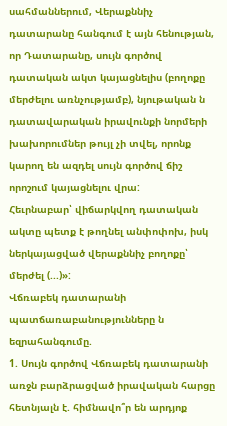սահմաններում, Վերաքննիչ դատարանը հանգում է այն հենության, որ Դատարանը, սույն գործով դատական ակտ կայացնելիս (բողոքը մերժելու առնչությամբ), նյութական ն դատավարական իրավունքի նորմերի խախորումներ թույլ չի տվել, որոնք կարող են ազդել սույն գործով ճիշ որոշում կայացնելու վրա:
Հեւրնաբար՝ վիճարկվող դատական ակտը պետք է թողնել անփոփոխ, իսկ ներկայացված վերաքննիչ բողոքը՝ մերժել (...)»:
Վճռաբեկ դատարանի պատճառաբանությունները ն եզրահանգումը.
1. Սույն գործով Վճռաբեկ դատարանի առջն բարձրացված իրավական հարցը հետնյալն է. հիմնավո՞ր են արդյոք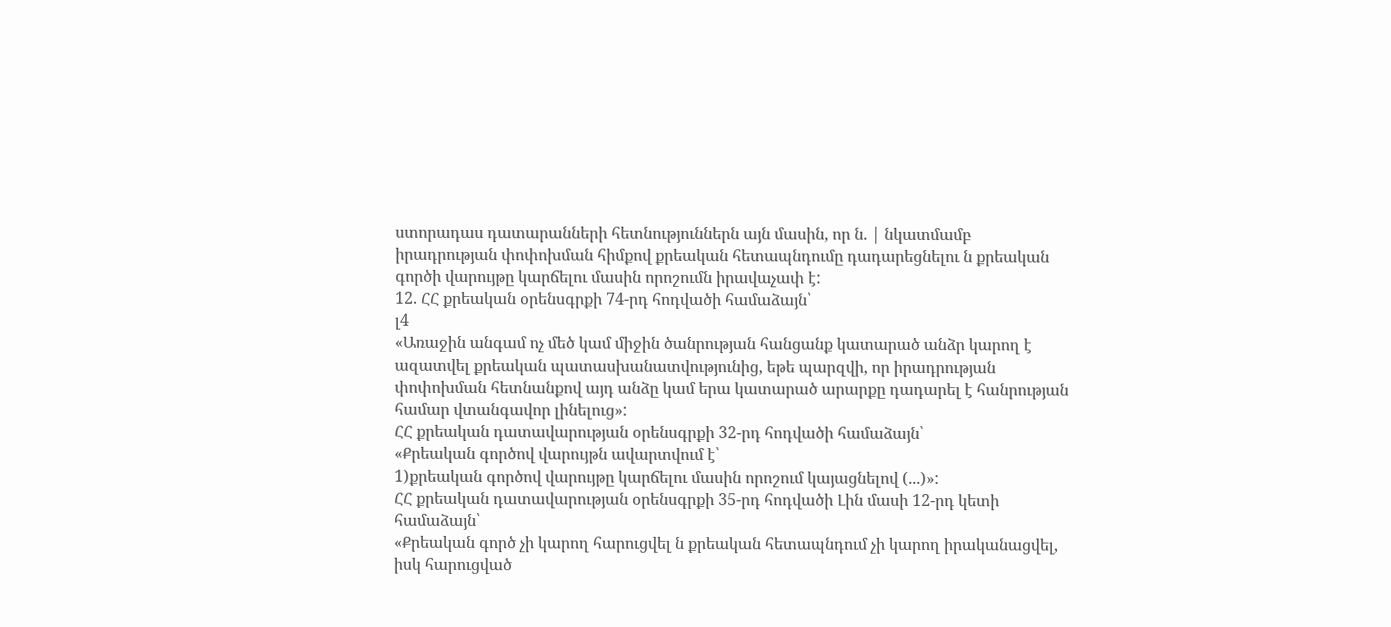ստորադաս դատարանների հետնություններն այն մասին, որ ն. | նկատմամբ իրադրության փոփոխման հիմքով քրեական հետապնդումը դադարեցնելու ն քրեական գործի վարույթը կարճելու մասին որոշումն իրավաչափ է:
12. ՀՀ քրեական օրենսգրքի 74-րդ հոդվածի համաձայն՝
լ4
«Առաջին անգամ ոչ մեծ կամ միջին ծանրության հանցանք կատարած անձր կարող է ազատվել քրեական պատասխանատվությունից, եթե պարզվի, որ իրադրության փոփոխման հետնանքով այդ անձը կամ երա կատարած արարքը դադարել է հանրության համար վտանգավոր լինելուց»:
ՀՀ քրեական դատավարության օրենսգրքի 32-րդ հոդվածի համաձայն՝
«Քրեական գործով վարույթն ավարտվում է՝
1)քրեական գործով վարույթը կարճելու մասին որոշում կայացնելով (...)»:
ՀՀ քրեական դատավարության օրենսգրքի 35-րդ հոդվածի Լին մասի 12-րդ կետի համաձայն՝
«Քրեական գործ չի կարող հարուցվել ն քրեական հետապնդում չի կարող իրականացվել, իսկ հարուցված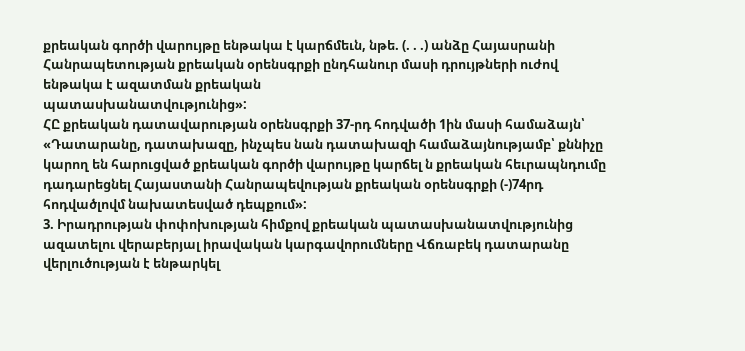քրեական գործի վարույթը ենթակա է կարճմեւն, նթե. (. . .) անձը Հայասրանի Հանրապետության քրեական օրենսգրքի ընդհանուր մասի դրույթների ուժով ենթակա է ազատման քրեական
պատասխանատվությունից»:
ՀԸ քրեական դատավարության օրենսգրքի 37-րդ հոդվածի 1ին մասի համաձայն՝
«Դատարանը, դատախազը, ինչպես նան դատախազի համաձայնությամբ՝ քննիչը կարող են հարուցված քրեական գործի վարույթը կարճել ն քրեական հեւրապնդումը դադարեցնել Հայաստանի Հանրապեվության քրեական օրենսգրքի (-)74րդ հոդվածլովմ նախատեսված դեպքում»:
3. Իրադրության փոփոխության հիմքով քրեական պատասխանատվությունից ազատելու վերաբերյալ իրավական կարգավորումները Վճռաբեկ դատարանը վերլուծության է ենթարկել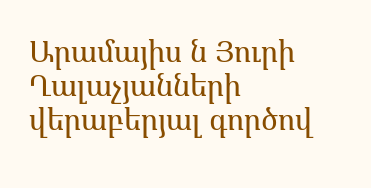Արամայիս ն Յուրի Ղալաչյանների վերաբերյալ գործով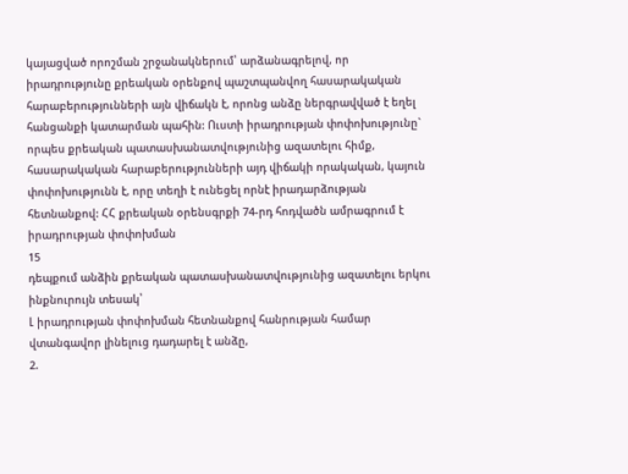կայացված որոշման շրջանակներում՝ արձանագրելով, որ իրադրությունը քրեական օրենքով պաշտպանվող հասարակական հարաբերությունների այն վիճակն է, որոնց անձը ներգրավված է եղել հանցանքի կատարման պահին: Ուստի իրադրության փոփոխությունը` որպես քրեական պատասխանատվությունից ազատելու հիմք, հասարակական հարաբերությունների այդ վիճակի որակական, կայուն փոփոխությունն է, որը տեղի է ունեցել որնէ իրադարձության հետնանքով: ՀՀ քրեական օրենսգրքի 74-րդ հոդվածն ամրագրում է իրադրության փոփոխման
15
դեպքում անձին քրեական պատասխանատվությունից ազատելու երկու ինքնուրույն տեսակ՝
Լ իրադրության փոփոխման հետնանքով հանրության համար վտանգավոր լինելուց դադարել է անձը,
2.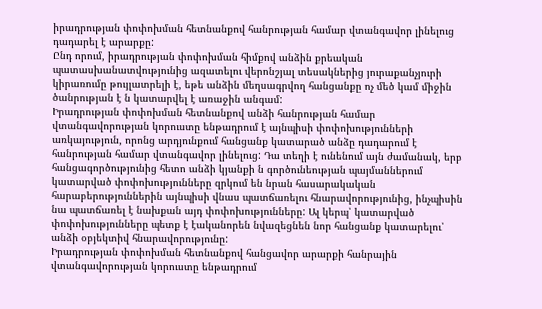իրադրության փոփոխման հետնանքով հանրության համար վտանգավոր լինելուց դադարել է արարքը:
Ընդ որում, իրադրության փոփոխման հիմքով անձին քրեական
պատասխանատվությունից ազատելու վերոնշյալ տեսակներից յուրաքանչյուրի կիրառումը թույլատրելի է, եթե անձին մեղսագրվող հանցանքը ոչ մեծ կամ միջին ծանրության է ն կատարվել է առաջին անգամ:
Իրադրության փոփոխման հետնանքով անձի հանրության համար
վտանգավորության կորուստը ենթադրում է այնպիսի փոփոխությունների առկայություն, որոնց արդյունքում հանցանք կատարած անձը դադարում է հանրության համար վտանգավոր լինելուց: Դա տեղի է ունենում այն ժամանակ, երբ հանցագործությունից հետո անձի կյանքի ն գործունեության պայմաններում կատարված փոփոխությունները զրկում են նրան հասարակական
հարաբերություններին այնպիսի վնաս պատճառելու հնարավորությունից, ինչպիսին նա պատճառել է նախքան այդ փոփոխությունները: Ալ կերպ՝ կատարված փոփոխությունները պետք է էականորեն նվազեցնեն նոր հանցանք կատարելու՝ անձի օբյեկտիվ հնարավորությունը:
Իրադրության փոփոխման հետնանքով հանցավոր արարքի հանրային վտանգավորության կորուստը ենթադրում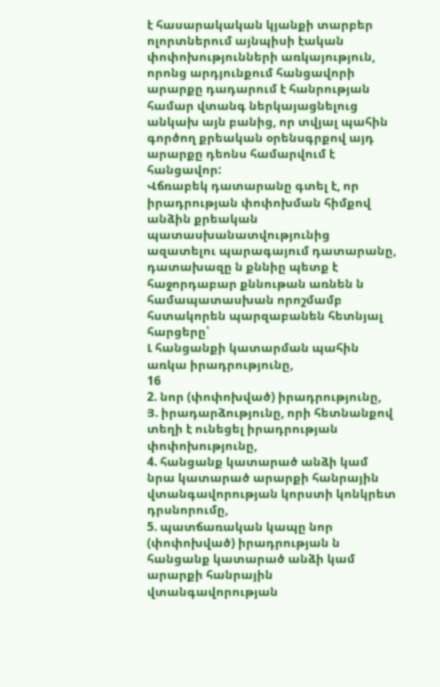է հասարակական կյանքի տարբեր ոլորտներում այնպիսի էական փոփոխությունների առկայություն, որոնց արդյունքում հանցավորի արարքը դադարում է հանրության համար վտանգ ներկայացնելուց անկախ այն բանից, որ տվյալ պահին գործող քրեական օրենսգրքով այդ արարքը դեոնս համարվում է հանցավոր:
Վճռաբեկ դատարանը գտել է, որ իրադրության փոփոխման հիմքով անձին քրեական պատասխանատվությունից ազատելու պարագայում դատարանը, դատախազը ն քննիը պետք է հաջորդաբար քննութան առնեն ն
համապատասխան որոշմամբ հստակորեն պարզաբանեն հետնյալ հարցերը՝
Լ հանցանքի կատարման պահին առկա իրադրությունը,
16
2. նոր (փոփոխված) իրադրությունը,
Յ. իրադարձությունը, որի հետնանքով տեղի է ունեցել իրադրության փոփոխությունը,
4. հանցանք կատարած անձի կամ նրա կատարած արարքի հանրային վտանգավորության կորստի կոնկրետ դրսնորումը,
5. պատճառական կապը նոր (փոփոխված) իրադրության ն հանցանք կատարած անձի կամ արարքի հանրային վտանգավորության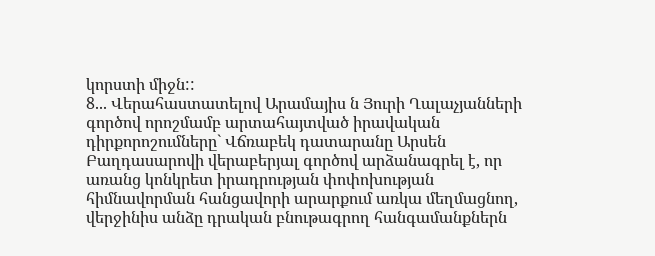կորստի միջն::
8... Վերահաստատելով Արամայիս ն Յուրի Ղալաչյանների գործով որոշմամբ արտահայտված իրավական դիրքորոշումները` Վճռաբեկ դատարանը Արսեն Բաղդասարովի վերաբերյալ գործով արձանագրել է, որ առանց կոնկրետ իրադրության փոփոխության հիմնավորման հանցավորի արարքում առկա մեղմացնող, վերջինիս անձը դրական բնութագրող հանգամանքներն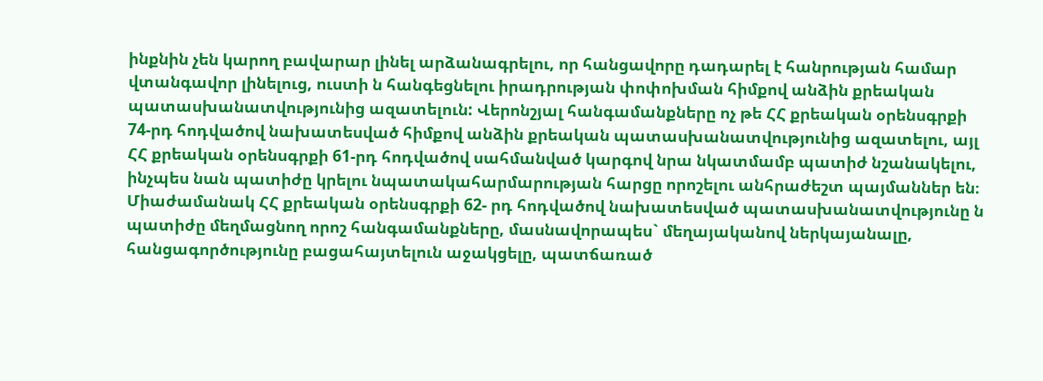ինքնին չեն կարող բավարար լինել արձանագրելու, որ հանցավորը դադարել է հանրության համար վտանգավոր լինելուց, ուստի ն հանգեցնելու իրադրության փոփոխման հիմքով անձին քրեական պատասխանատվությունից ազատելուն: Վերոնշյալ հանգամանքները ոչ թե ՀՀ քրեական օրենսգրքի 74-րդ հոդվածով նախատեսված հիմքով անձին քրեական պատասխանատվությունից ազատելու, այլ ՀՀ քրեական օրենսգրքի 61-րդ հոդվածով սահմանված կարգով նրա նկատմամբ պատիժ նշանակելու, ինչպես նան պատիժը կրելու նպատակահարմարության հարցը որոշելու անհրաժեշտ պայմաններ են։ Միաժամանակ ՀՀ քրեական օրենսգրքի 62- րդ հոդվածով նախատեսված պատասխանատվությունը ն պատիժը մեղմացնող որոշ հանգամանքները, մասնավորապես` մեղայականով ներկայանալը, հանցագործությունը բացահայտելուն աջակցելը, պատճառած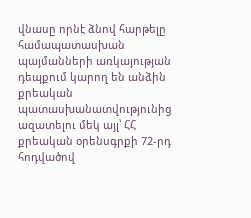վնասը որնէ ձնով հարթելը համապատասխան պայմանների առկայության դեպքում կարող են անձին քրեական պատասխանատվությունից ազատելու մեկ այլ՝ ՀՀ քրեական օրենսգրքի 72-րդ հոդվածով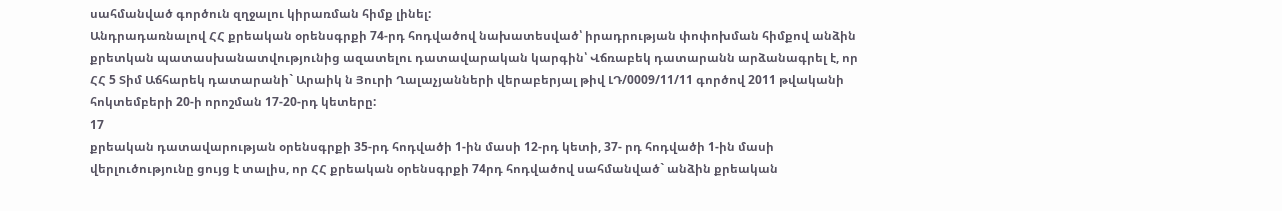սահմանված գործուն զղջալու կիրառման հիմք լինել:
Անդրադառնալով ՀՀ քրեական օրենսգրքի 74-րդ հոդվածով նախատեսված՝ իրադրության փոփոխման հիմքով անձին քրետկան պատասխանատվությունից ազատելու դատավարական կարգին՝ Վճռաբեկ դատարանն արձանագրել է, որ ՀՀ 5 Տիմ Աճհարեկ դատարանի` Արաիկ ն Յուրի Ղալաչյանների վերաբերյալ թիվ ԼԴ/0009/11/11 գործով 2011 թվականի հոկտեմբերի 20-ի որոշման 17-20-րդ կետերը:
17
քրեական դատավարության օրենսգրքի 35-րդ հոդվածի 1-ին մասի 12-րդ կետի, 37- րդ հոդվածի 1-ին մասի վերլուծությունը ցույց է տալիս, որ ՀՀ քրեական օրենսգրքի 74րդ հոդվածով սահմանված` անձին քրեական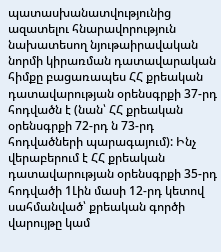պատասխանատվությունից ազատելու հնարավորություն նախատեսող նյութաիրավական նորմի կիրառման դատավարական հիմքը բացառապես ՀՀ քրեական դատավարության օրենսգրքի 37-րդ հոդվածն է (նան՝ ՀՀ քրեական օրենսգրքի 72-րդ ն 73-րդ հոդվածների պարագայում): Ինչ վերաբերում է ՀՀ քրեական դատավարության օրենսգրքի 35-րդ հոդվածի 1Լին մասի 12-րդ կետով սահմանված՝ քրեական գործի վարույթը կամ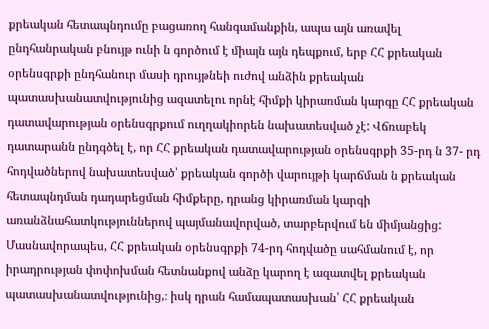քրեական հետապնդումը բացառող հանգամանքին, ապա այն առավել ընդհանրական բնույթ ունի ն գործում է միայն այն դեպքում, երբ ՀՀ քրեական օրենսգրքի ընդհանուր մասի դրույթնեի ուժով անձին քրեական
պատասխանատվությունից ազատելու որնէ հիմքի կիրառման կարգը ՀՀ քրեական դատավարության օրենսգրքում ուղղակիորեն նախատեսված չէ: Վճռաբեկ դատարանն ընդգծել է, որ ՀՀ քրեական դատավարության օրենսգրքի 35-րդ ն 37- րդ հոդվածներով նախատեսված՝ քրեական գործի վարույթի կարճման ն քրեական հետապնդման դադարեցման հիմքերը, դրանց կիրառման կարգի
առանձնահատկություններով պայմանավորված, տարբերվում են միմյանցից: Մասնավորապես, ՀՀ քրեական օրենսգրքի 74-րդ հոդվածը սահմանում է, որ իրադրության փոփոխման հետնանքով անձը կարող է ազատվել քրեական պատասխանատվությունից,։ իսկ դրան համապատասխան՝ ՀՀ քրեական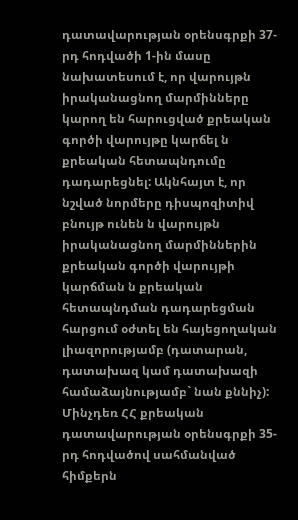դատավարության օրենսգրքի 37-րդ հոդվածի 1-ին մասը նախատեսում է, որ վարույթն իրականացնող մարմինները կարող են հարուցված քրեական գործի վարույթը կարճել ն քրեական հետապնդումը դադարեցնել: Ակնհայտ է, որ նշված նորմերը դիսպոզիտիվ բնույթ ունեն ն վարույթն իրականացնող մարմիններին քրեական գործի վարույթի կարճման ն քրեական հետապնդման դադարեցման հարցում օժտել են հայեցողական լիազորությամբ (դատարան, դատախազ կամ դատախազի համաձայնությամբ` նան քննիչ): Մինչդեռ ՀՀ քրեական դատավարության օրենսգրքի 35-րդ հոդվածով սահմանված հիմքերն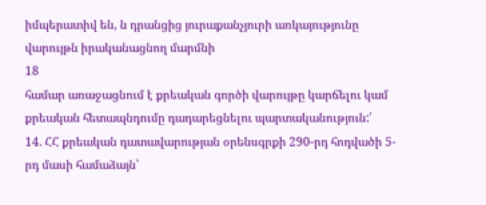իմպերատիվ են, ն դրանցից յուրաքանչյուրի առկայությունը վարույթն իրականացնող մարմնի
18
համար առաջացնում է քրեական գործի վարույթը կարճելու կամ քրեական հետապնդումը դադարեցնելու պարտականություն:՛
14. ՀՀ քրեական դատավարության օրենսգրքի 290-րդ հոդվածի 5-րդ մասի համաձայն՝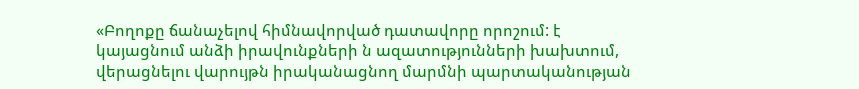«Բողոքը ճանաչելով հիմնավորված դատավորը որոշում: է կայացնում անձի իրավունքների ն ազատությունների խախտում, վերացնելու վարույթն իրականացնող մարմնի պարտականության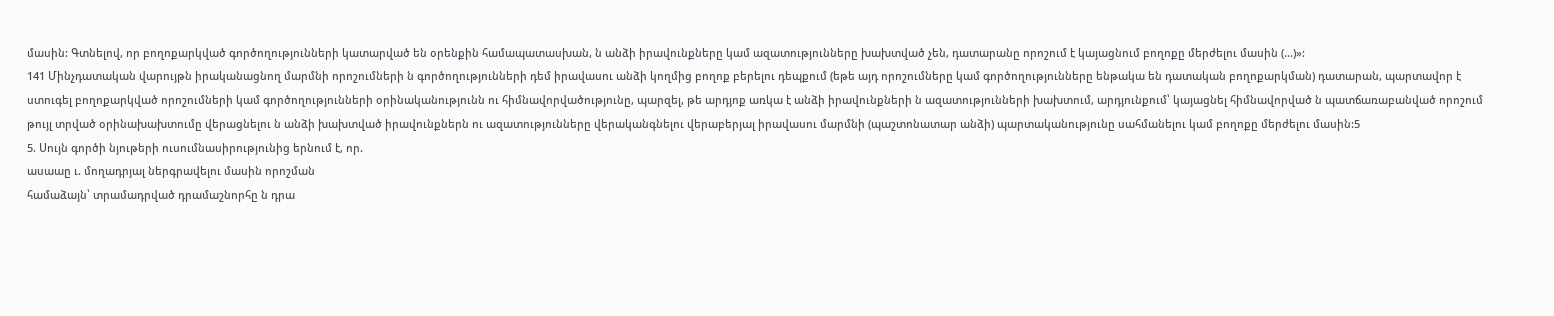մասին: Գտնելով, որ բողոքարկված գործողությունների կատարված են օրենքին համապատասխան, ն անձի իրավունքները կամ ազատությունները խախտված չեն, դատարանը որոշում է կայացնում բողոքը մերժելու մասին (...)»:
141 Մինչդատական վարույթն իրականացնող մարմնի որոշումների ն գործողությունների դեմ իրավասու անձի կողմից բողոք բերելու դեպքում (եթե այդ որոշումները կամ գործողությունները ենթակա են դատական բողոքարկման) դատարան, պարտավոր է ստուգել բողոքարկված որոշումների կամ գործողությունների օրինականությունն ու հիմնավորվածությունը, պարզել, թե արդյոք առկա է անձի իրավունքների ն ազատությունների խախտում, արդյունքում՝ կայացնել հիմնավորված ն պատճառաբանված որոշում թույլ տրված օրինախախտումը վերացնելու ն անձի խախտված իրավունքներն ու ազատությունները վերականգնելու վերաբերյալ իրավասու մարմնի (պաշտոնատար անձի) պարտականությունը սահմանելու կամ բողոքը մերժելու մասին:5
5. Սույն գործի նյութերի ուսումնասիրությունից երնում է, որ.
ասաաը ւ. մողադրյալ ներգրավելու մասին որոշման
համաձայն՝ տրամադրված դրամաշնորհը ն դրա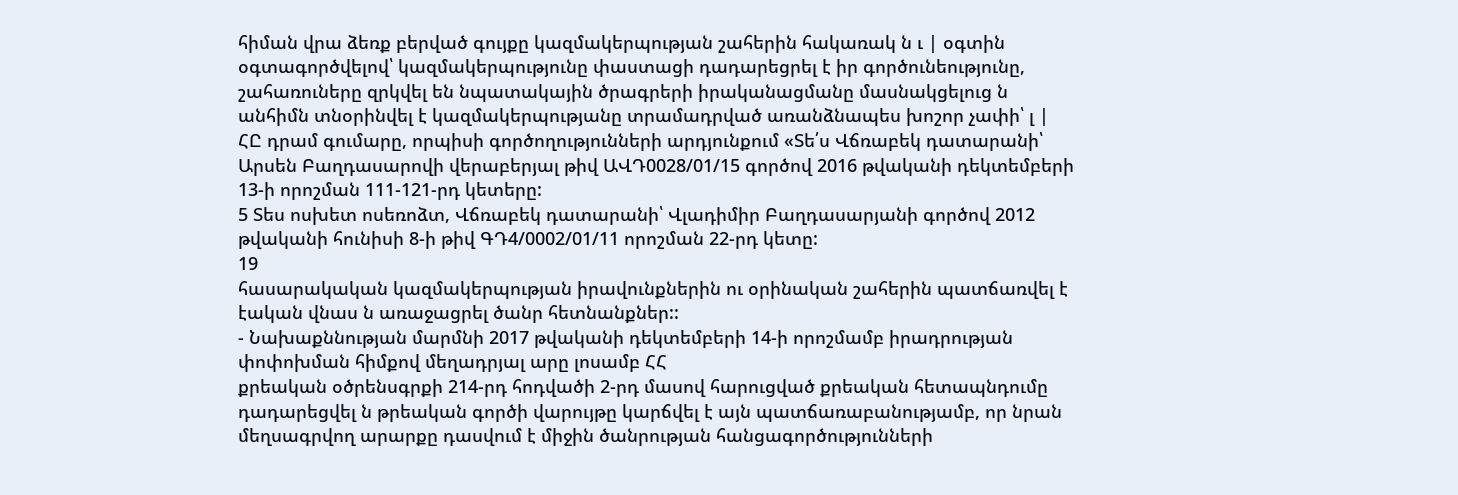հիման վրա ձեռք բերված գույքը կազմակերպության շահերին հակառակ ն ւ | օգտին օգտագործվելով՝ կազմակերպությունը փաստացի դադարեցրել է իր գործունեությունը, շահառուները զրկվել են նպատակային ծրագրերի իրականացմանը մասնակցելուց ն անհիմն տնօրինվել է կազմակերպությանը տրամադրված առանձնապես խոշոր չափի՝ լ | ՀԸ դրամ գումարը, որպիսի գործողությունների արդյունքում «Տե՛ս Վճռաբեկ դատարանի՝ Արսեն Բաղդասարովի վերաբերյալ թիվ ԱՎԴ0028/01/15 գործով 2016 թվականի դեկտեմբերի 13-ի որոշման 111-121-րդ կետերը:
5 Տես ոսխետ ոսեռոձտ, Վճռաբեկ դատարանի՝ Վլադիմիր Բաղդասարյանի գործով 2012 թվականի հունիսի 8-ի թիվ ԳԴ4/0002/01/11 որոշման 22-րդ կետը:
19
հասարակական կազմակերպության իրավունքներին ու օրինական շահերին պատճառվել է էական վնաս ն առաջացրել ծանր հետնանքներ::
- Նախաքննության մարմնի 2017 թվականի դեկտեմբերի 14-ի որոշմամբ իրադրության փոփոխման հիմքով մեղադրյալ արը լոսամբ ՀՀ
քրեական օծրենսգրքի 214-րդ հոդվածի 2-րդ մասով հարուցված քրեական հետապնդումը դադարեցվել ն թրեական գործի վարույթը կարճվել է այն պատճառաբանությամբ, որ նրան մեղսագրվող արարքը դասվում է միջին ծանրության հանցագործությունների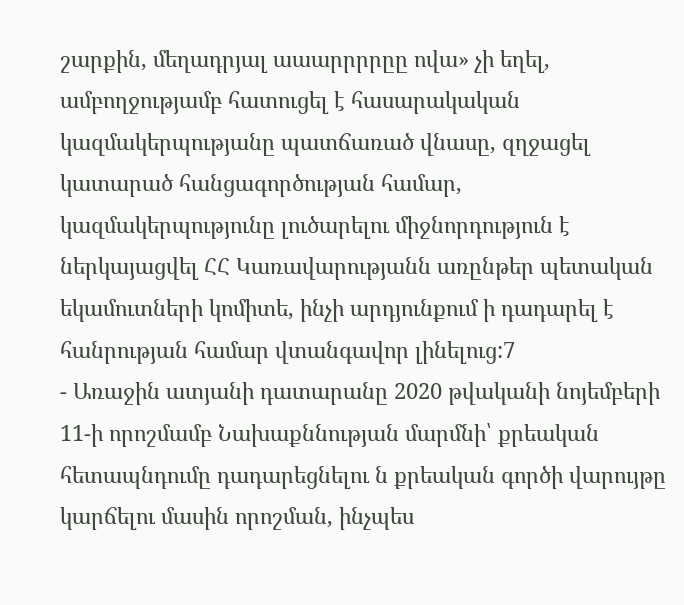շարքին, մեղադրյալ աաարրրրըը ովա» չի եղել, ամբողջությամբ հատուցել է հասարակական կազմակերպությանը պատճառած վնասը, զղջացել կատարած հանցագործության համար,
կազմակերպությունը լուծարելու միջնորդություն է ներկայացվել ՀՀ Կառավարությանն առընթեր պետական եկամուտների կոմիտե, ինչի արդյունքում ի դադարել է հանրության համար վտանգավոր լինելուց:7
- Առաջին ատյանի դատարանը 2020 թվականի նոյեմբերի 11-ի որոշմամբ Նախաքննության մարմնի՝ քրեական հետապնդումը դադարեցնելու ն քրեական գործի վարույթը կարճելու մասին որոշման, ինչպես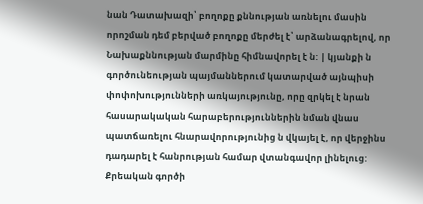նան Դատախազի՝ բողոքը քննության առնելու մասին որոշման դեմ բերված բողոքը մերժել է՝ արձանագրելով, որ Նախաքննության մարմինը հիմնավորել է ն: | կյանքի ն
գործունեության պայմաններում կատարված այնպիսի փոփոխությունների առկայությունը, որը զրկել է նրան հասարակական հարաբերություններին նման վնաս պատճառելու հնարավորությունից ն վկայել է, որ վերջինս դադարել է հանրության համար վտանգավոր լինելուց: Քրեական գործի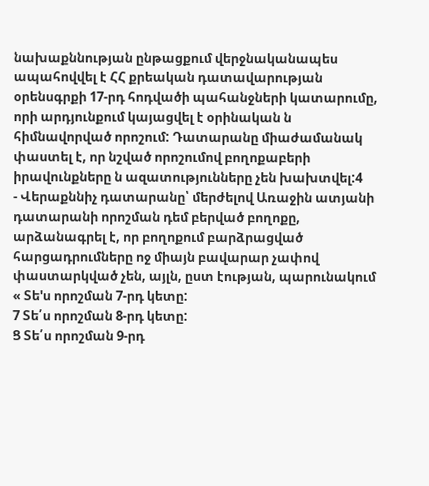նախաքննության ընթացքում վերջնականապես ապահովվել է ՀՀ քրեական դատավարության օրենսգրքի 17-րդ հոդվածի պահանջների կատարումը, որի արդյունքում կայացվել է օրինական ն հիմնավորված որոշում: Դատարանը միաժամանակ փաստել է, որ նշված որոշումով բողոքաբերի իրավունքները ն ազատությունները չեն խախտվել:4
- Վերաքննիչ դատարանը՝ մերժելով Առաջին ատյանի դատարանի որոշման դեմ բերված բողոքը, արձանագրել է, որ բողոքում բարձրացված հարցադրումները ոջ միայն բավարար չափով փաստարկված չեն, այլն, ըստ էության, պարունակում « Տե'ս որոշման 7-րդ կետը:
7 Տե՛ս որոշման 8-րդ կետը:
Ց Տե՛ս որոշման 9-րդ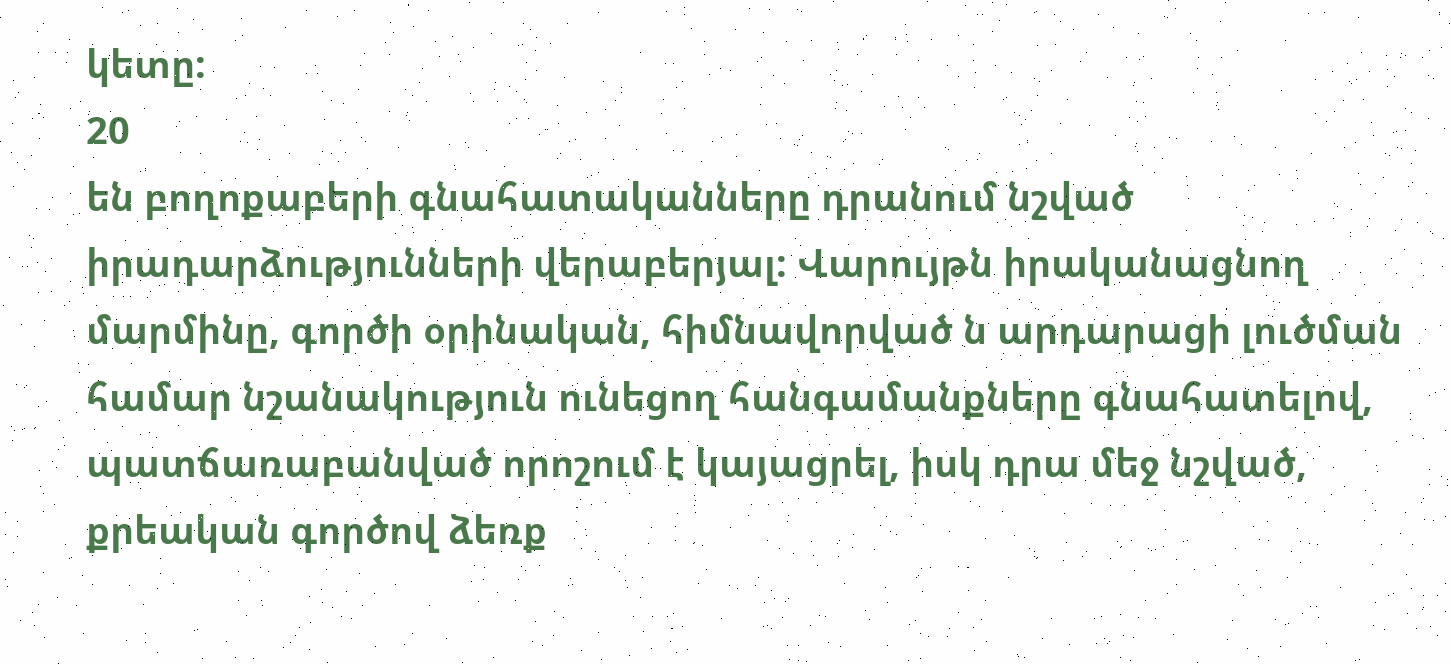կետը:
20
են բողոքաբերի գնահատականները դրանում նշված իրադարձությունների վերաբերյալ: Վարույթն իրականացնող մարմինը, գործի օրինական, հիմնավորված ն արդարացի լուծման համար նշանակություն ունեցող հանգամանքները գնահատելով, պատճառաբանված որոշում է կայացրել, իսկ դրա մեջ նշված, քրեական գործով ձեռք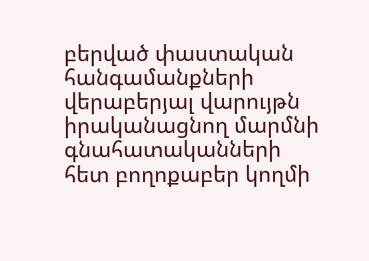բերված փաստական հանգամանքների վերաբերյալ վարույթն իրականացնող մարմնի գնահատականների հետ բողոքաբեր կողմի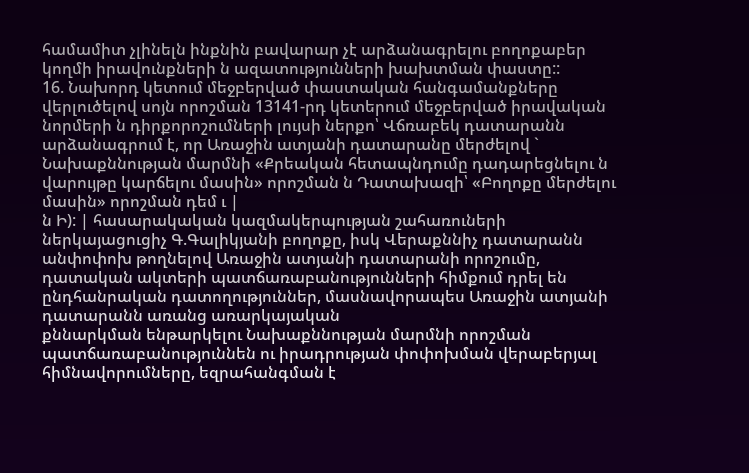համամիտ չլինելն ինքնին բավարար չէ արձանագրելու բողոքաբեր կողմի իրավունքների ն ազատությունների խախտման փաստը::
16. Նախորդ կետում մեջբերված փաստական հանգամանքները վերլուծելով սոյն որոշման 13141-րդ կետերում մեջբերված իրավական նորմերի ն դիրքորոշումների լույսի ներքո՝ Վճռաբեկ դատարանն արձանագրում է, որ Առաջին ատյանի դատարանը մերժելով ` Նախաքննության մարմնի «Քրեական հետապնդումը դադարեցնելու ն վարույթը կարճելու մասին» որոշման ն Դատախազի՝ «Բողոքը մերժելու մասին» որոշման դեմ ւ |
ն Ի): | հասարակական կազմակերպության շահառուների
ներկայացուցիչ Գ.Գալիկյանի բողոքը, իսկ Վերաքննիչ դատարանն անփոփոխ թողնելով Առաջին ատյանի դատարանի որոշումը, դատական ակտերի պատճառաբանությունների հիմքում դրել են ընդհանրական դատողություններ, մասնավորապես Առաջին ատյանի դատարանն առանց առարկայական
քննարկման ենթարկելու Նախաքննության մարմնի որոշման
պատճառաբանություննեն ու իրադրության փոփոխման վերաբերյալ հիմնավորումները, եզրահանգման է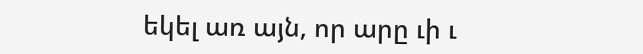եկել առ այն, որ արը ւի ւ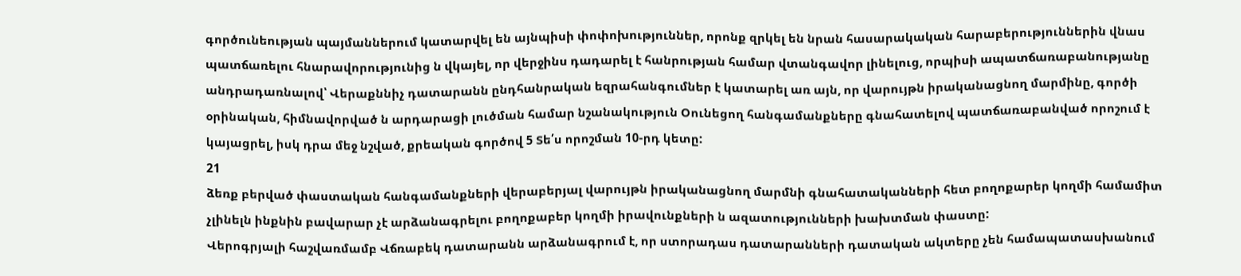գործունեության պայմաններում կատարվել են այնպիսի փոփոխություններ, որոնք զրկել են նրան հասարակական հարաբերություններին վնաս պատճառելու հնարավորությունից ն վկայել, որ վերջինս դադարել է հանրության համար վտանգավոր լինելուց, որպիսի ապատճառաբանությանը անդրադառնալով՝ Վերաքննիչ դատարանն ընդհանրական եզրահանգումներ է կատարել առ այն, որ վարույթն իրականացնող մարմինը, գործի օրինական, հիմնավորված ն արդարացի լուծման համար նշանակություն Օունեցող հանգամանքները գնահատելով պատճառաբանված որոշում է կայացրել, իսկ դրա մեջ նշված, քրեական գործով 5 Տե՛ս որոշման 10-րդ կետը:
21
ձեռք բերված փաստական հանգամանքների վերաբերյալ վարույթն իրականացնող մարմնի գնահատականների հետ բողոքարեր կողմի համամիտ չլինելն ինքնին բավարար չէ արձանագրելու բողոքաբեր կողմի իրավունքների ն ազատությունների խախտման փաստը:
Վերոգրյալի հաշվառմամբ Վճռաբեկ դատարանն արձանագրում է, որ ստորադաս դատարանների դատական ակտերը չեն համապատասխանում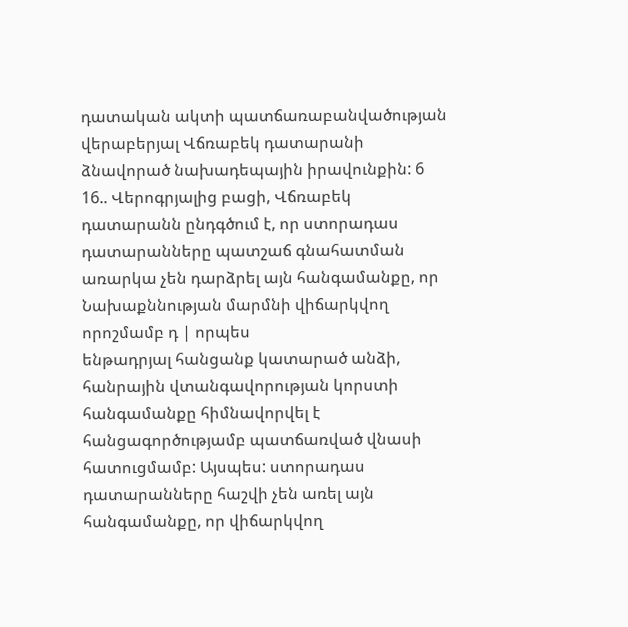դատական ակտի պատճառաբանվածության վերաբերյալ Վճռաբեկ դատարանի ձնավորած նախադեպային իրավունքին: 6
16.. Վերոգրյալից բացի, Վճռաբեկ դատարանն ընդգծում է, որ ստորադաս դատարանները պատշաճ գնահատման առարկա չեն դարձրել այն հանգամանքը, որ Նախաքննության մարմնի վիճարկվող որոշմամբ դ | որպես
ենթադրյալ հանցանք կատարած անձի, հանրային վտանգավորության կորստի հանգամանքը հիմնավորվել է հանցագործությամբ պատճառված վնասի հատուցմամբ: Այսպես: ստորադաս դատարանները հաշվի չեն առել այն հանգամանքը, որ վիճարկվող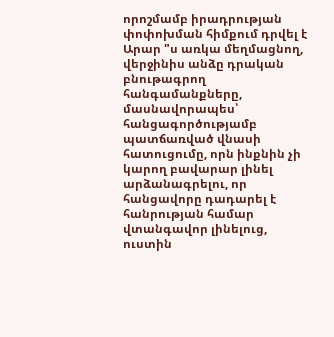որոշմամբ իրադրության փոփոխման հիմքում դրվել է Արար "ս առկա մեղմացնող, վերջինիս անձը դրական
բնութագրող հանգամանքները, մասնավորապես՝ հանցագործությամբ պատճառված վնասի հատուցումը, որն ինքնին չի կարող բավարար լինել արձանագրելու, որ հանցավորը դադարել է հանրության համար վտանգավոր լինելուց, ուստին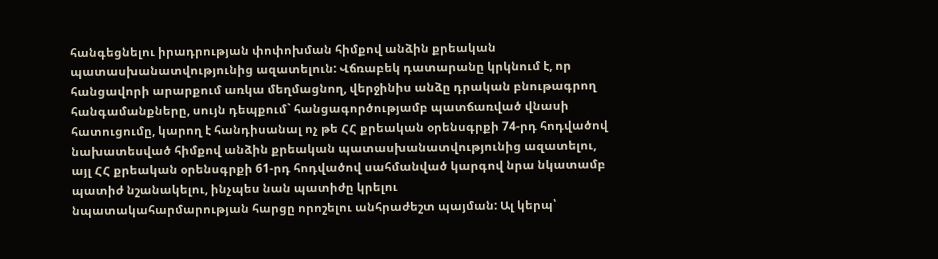հանգեցնելու իրադրության փոփոխման հիմքով անձին քրեական պատասխանատվությունից ազատելուն: Վճռաբեկ դատարանը կրկնում է, որ հանցավորի արարքում առկա մեղմացնող, վերջինիս անձը դրական բնութագրող հանգամանքները, սույն դեպքում` հանցագործությամբ պատճառված վնասի հատուցումը, կարող է հանդիսանալ ոչ թե ՀՀ քրեական օրենսգրքի 74-րդ հոդվածով նախատեսված հիմքով անձին քրեական պատասխանատվությունից ազատելու, այլ ՀՀ քրեական օրենսգրքի 61-րդ հոդվածով սահմանված կարգով նրա նկատամբ պատիժ նշանակելու, ինչպես նան պատիժը կրելու
նպատակահարմարության հարցը որոշելու անհրաժեշտ պայման: Ալ կերպ՝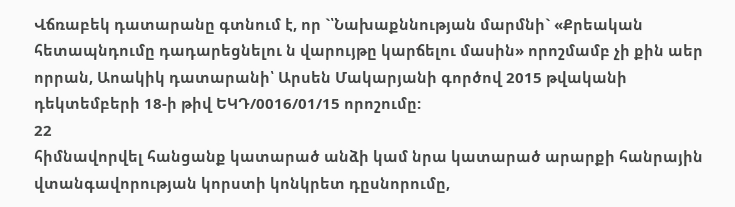Վճռաբեկ դատարանը գտնում է, որ `՝Նախաքննության մարմնի` «Քրեական հետապնդումը դադարեցնելու ն վարույթը կարճելու մասին» որոշմամբ չի քին աեր որրան, Աոակիկ դատարանի՝ Արսեն Մակարյանի գործով 2015 թվականի դեկտեմբերի 18-ի թիվ ԵԿԴ/0016/01/15 որոշումը:
22
հիմնավորվել հանցանք կատարած անձի կամ նրա կատարած արարքի հանրային վտանգավորության կորստի կոնկրետ դըսնորումը,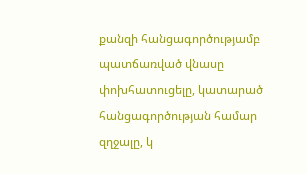քանզի հանցագործությամբ պատճառված վնասը փոխհատուցելը, կատարած հանցագործության համար զղջալը, կ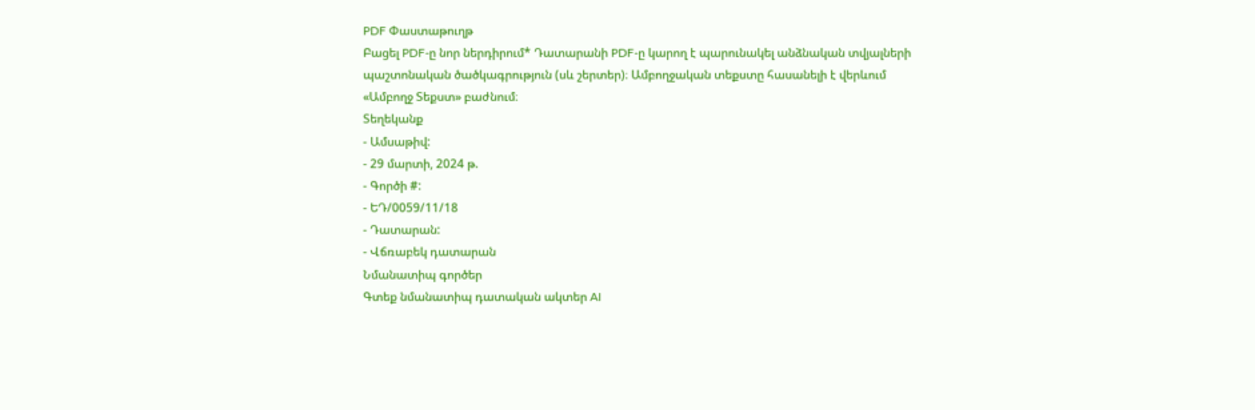PDF Փաստաթուղթ
Բացել PDF-ը նոր ներդիրում* Դատարանի PDF-ը կարող է պարունակել անձնական տվյալների պաշտոնական ծածկագրություն (սև շերտեր)։ Ամբողջական տեքստը հասանելի է վերևում «Ամբողջ Տեքստ» բաժնում։
Տեղեկանք
- Ամսաթիվ:
- 29 մարտի, 2024 թ.
- Գործի #:
- ԵԴ/0059/11/18
- Դատարան:
- Վճռաբեկ դատարան
Նմանատիպ գործեր
Գտեք նմանատիպ դատական ակտեր AI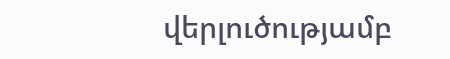վերլուծությամբ